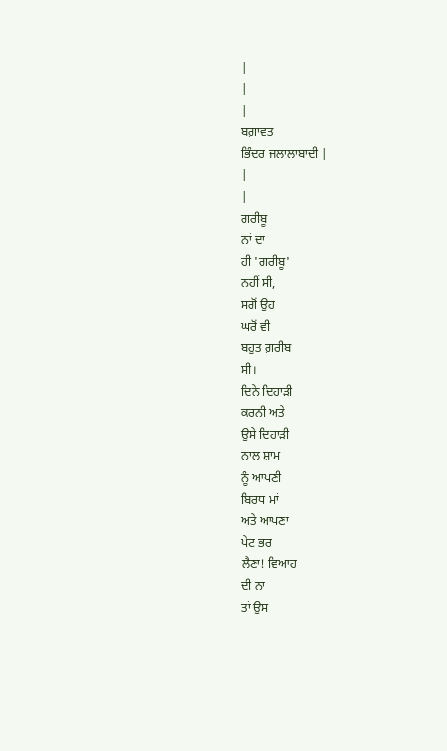|
|
|
ਬਗ਼ਾਵਤ
ਭਿੰਦਰ ਜਲਾਲਾਬਾਦੀ |
|
|
ਗਰੀਬੂ
ਨਾਂ ਦਾ
ਹੀ 'ਗਰੀਬੂ'
ਨਹੀਂ ਸੀ,
ਸਗੋਂ ਉਹ
ਘਰੋਂ ਵੀ
ਬਹੁਤ ਗ਼ਰੀਬ
ਸੀ।
ਦਿਨੇ ਦਿਹਾੜੀ
ਕਰਨੀ ਅਤੇ
ਉਸੇ ਦਿਹਾੜੀ
ਨਾਲ ਸ਼ਾਮ
ਨੂੰ ਆਪਣੀ
ਬਿਰਧ ਮਾਂ
ਅਤੇ ਆਪਣਾ
ਪੇਟ ਭਰ
ਲੈਣਾ! ਵਿਆਹ
ਦੀ ਨਾ
ਤਾਂ ਉਸ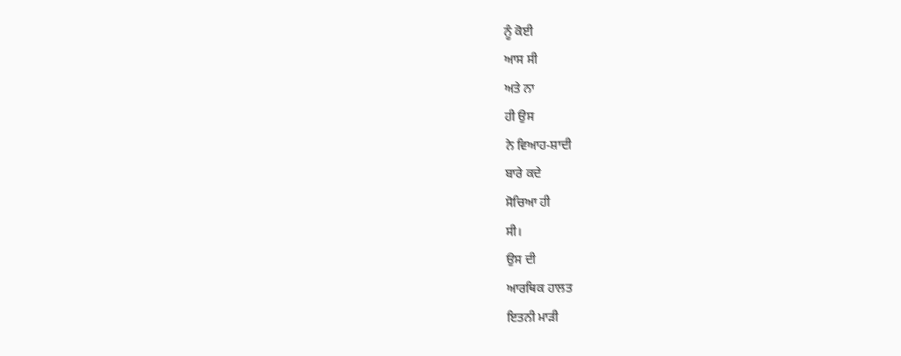ਨੂੰ ਕੋਈ
ਆਸ ਸੀ
ਅਤੇ ਨਾ
ਹੀ ਉਸ
ਨੇ ਵਿਆਹ-ਸ਼ਾਦੀ
ਬਾਰੇ ਕਦੇ
ਸੋਚਿਆ ਹੀ
ਸੀ।
ਉਸ ਦੀ
ਆਰਥਿਕ ਹਾਲਤ
ਇਤਨੀ ਮਾੜੀ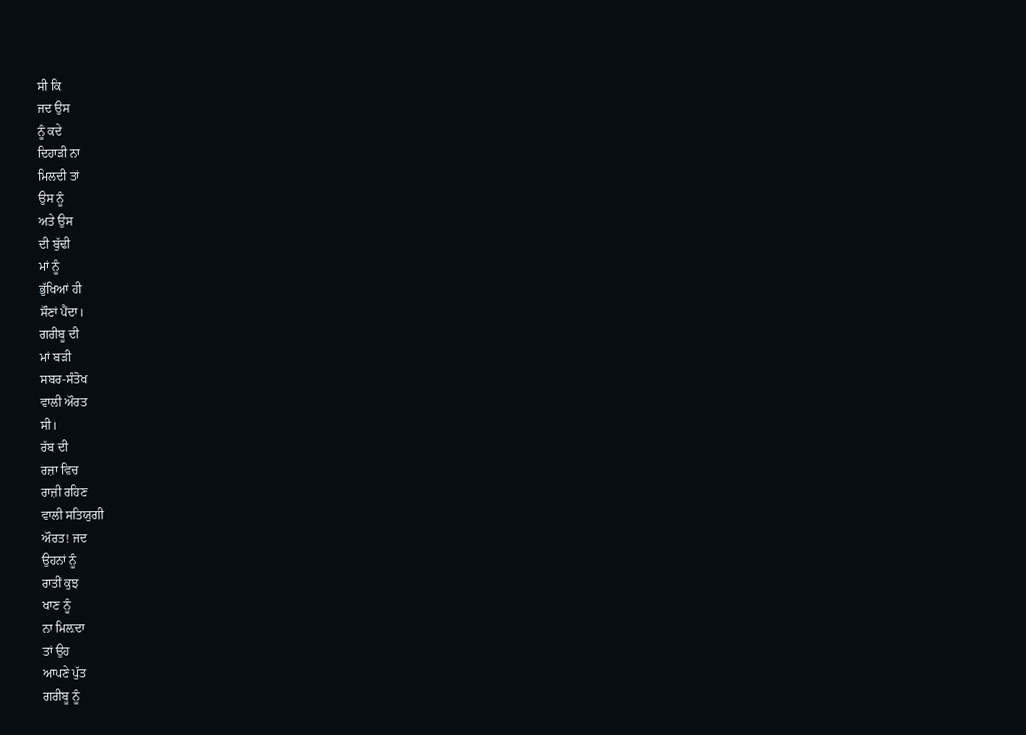ਸੀ ਕਿ
ਜਦ ਉਸ
ਨੂੰ ਕਦੇ
ਦਿਹਾੜੀ ਨਾ
ਮਿਲਦੀ ਤਾਂ
ਉਸ ਨੂੰ
ਅਤੇ ਉਸ
ਦੀ ਬੁੱਢੀ
ਮਾਂ ਨੂੰ
ਭੁੱਖਿਆਂ ਹੀ
ਸੌਣਾਂ ਪੈਂਦਾ।
ਗਰੀਬੂ ਦੀ
ਮਾਂ ਬੜੀ
ਸਬਰ-ਸੰਤੋਖ
ਵਾਲੀ ਔਰਤ
ਸੀ।
ਰੱਬ ਦੀ
ਰਜ਼ਾ ਵਿਚ
ਰਾਜ਼ੀ ਰਹਿਣ
ਵਾਲੀ ਸਤਿਯੁਗੀ
ਔਰਤ! ਜਦ
ਉਹਨਾਂ ਨੂੰ
ਰਾਤੀਂ ਕੁਝ
ਖਾਣ ਨੂੰ
ਨਾ ਮਿਲ਼ਦਾ
ਤਾਂ ਉਹ
ਆਪਣੇ ਪੁੱਤ
ਗਰੀਬੂ ਨੂੰ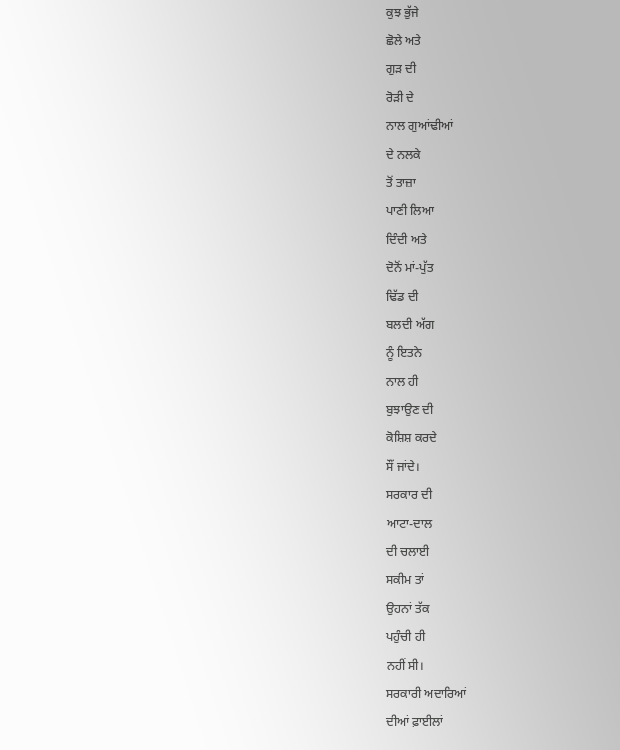ਕੁਝ ਭੁੱਜੇ
ਛੋਲੇ ਅਤੇ
ਗੁੜ ਦੀ
ਰੋੜੀ ਦੇ
ਨਾਲ ਗੁਆਂਢੀਆਂ
ਦੇ ਨਲਕੇ
ਤੋਂ ਤਾਜ਼ਾ
ਪਾਣੀ ਲਿਆ
ਦਿੰਦੀ ਅਤੇ
ਦੋਨੋਂ ਮਾਂ-ਪੁੱਤ
ਢਿੱਡ ਦੀ
ਬਲਦੀ ਅੱਗ
ਨੂੰ ਇਤਨੇ
ਨਾਲ ਹੀ
ਬੁਝਾਉਣ ਦੀ
ਕੋਸ਼ਿਸ਼ ਕਰਦੇ
ਸੌਂ ਜਾਂਦੇ।
ਸਰਕਾਰ ਦੀ
ਆਟਾ-ਦਾਲ
ਦੀ ਚਲਾਈ
ਸਕੀਮ ਤਾਂ
ਉਹਨਾਂ ਤੱਕ
ਪਹੁੰਚੀ ਹੀ
ਨਹੀਂ ਸੀ।
ਸਰਕਾਰੀ ਅਦਾਰਿਆਂ
ਦੀਆਂ ਫ਼ਾਈਲਾਂ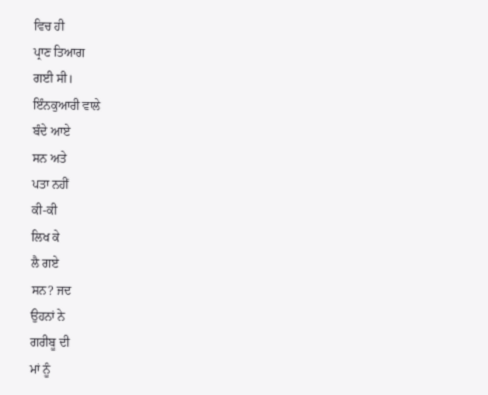ਵਿਚ ਹੀ
ਪ੍ਰਾਣ ਤਿਆਗ
ਗਈ ਸੀ।
ਇੰਨਕੁਆਰੀ ਵਾਲੇ
ਬੰਦੇ ਆਏ
ਸਨ ਅਤੇ
ਪਤਾ ਨਹੀਂ
ਕੀ-ਕੀ
ਲਿਖ ਕੇ
ਲੈ ਗਏ
ਸਨ? ਜਦ
ਉਹਨਾਂ ਨੇ
ਗਰੀਬੂ ਦੀ
ਮਾਂ ਨੂੰ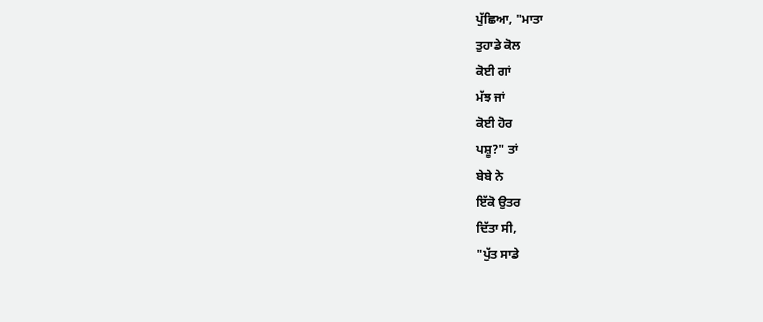ਪੁੱਛਿਆ, "ਮਾਤਾ
ਤੁਹਾਡੇ ਕੋਲ
ਕੋਈ ਗਾਂ
ਮੱਝ ਜਾਂ
ਕੋਈ ਹੋਰ
ਪਸ਼ੂ?" ਤਾਂ
ਬੇਬੇ ਨੇ
ਇੱਕੋ ਉਤਰ
ਦਿੱਤਾ ਸੀ,
"ਪੁੱਤ ਸਾਡੇ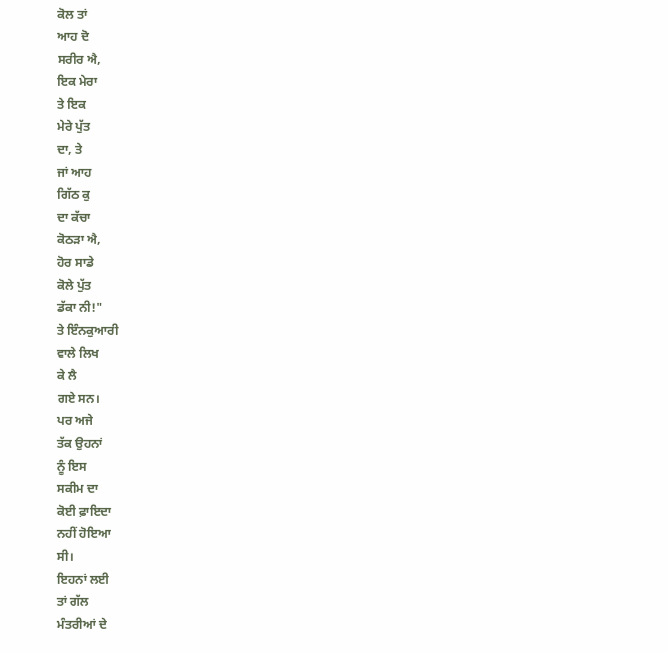ਕੋਲ ਤਾਂ
ਆਹ ਦੋ
ਸਰੀਰ ਐ,
ਇਕ ਮੇਰਾ
ਤੇ ਇਕ
ਮੇਰੇ ਪੁੱਤ
ਦਾ, ਤੇ
ਜਾਂ ਆਹ
ਗਿੱਠ ਕੁ
ਦਾ ਕੱਚਾ
ਕੋਠੜਾ ਐ,
ਹੋਰ ਸਾਡੇ
ਕੋਲੇ ਪੁੱਤ
ਡੱਕਾ ਨੀ!"
ਤੇ ਇੰਨਕੁਆਰੀ
ਵਾਲੇ ਲਿਖ
ਕੇ ਲੈ
ਗਏ ਸਨ।
ਪਰ ਅਜੇ
ਤੱਕ ਉਹਨਾਂ
ਨੂੰ ਇਸ
ਸਕੀਮ ਦਾ
ਕੋਈ ਫ਼ਾਇਦਾ
ਨਹੀਂ ਹੋਇਆ
ਸੀ।
ਇਹਨਾਂ ਲਈ
ਤਾਂ ਗੱਲ
ਮੰਤਰੀਆਂ ਦੇ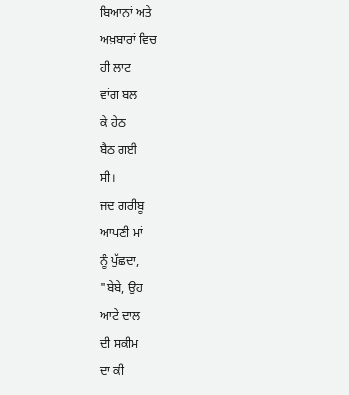ਬਿਆਨਾਂ ਅਤੇ
ਅਖ਼ਬਾਰਾਂ ਵਿਚ
ਹੀ ਲਾਟ
ਵਾਂਗ ਬਲ
ਕੇ ਹੇਠ
ਬੈਠ ਗਈ
ਸੀ।
ਜਦ ਗਰੀਬੂ
ਆਪਣੀ ਮਾਂ
ਨੂੰ ਪੁੱਛਦਾ,
"ਬੇਬੇ, ਉਹ
ਆਟੇ ਦਾਲ
ਦੀ ਸਕੀਮ
ਦਾ ਕੀ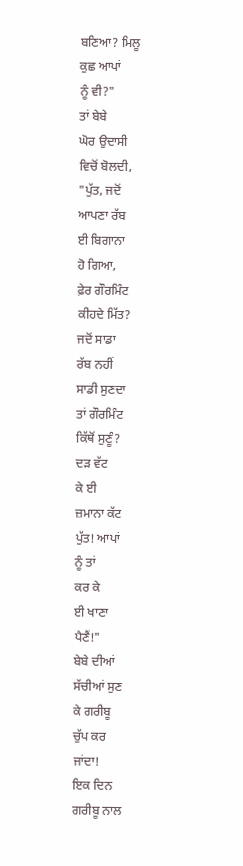ਬਣਿਆ? ਮਿਲੂ
ਕੁਛ ਆਪਾਂ
ਨੂੰ ਵੀ?"
ਤਾਂ ਬੇਬੇ
ਘੋਰ ਉਦਾਸੀ
ਵਿਚੋਂ ਬੋਲਦੀ,
"ਪੁੱਤ, ਜਦੋਂ
ਆਪਣਾ ਰੱਬ
ਈ ਬਿਗਾਨਾ
ਹੋ ਗਿਆ,
ਫ਼ੇਰ ਗੌਰਮਿੰਟ
ਕੀਹਦੇ ਮਿੱਤ?
ਜਦੋਂ ਸਾਡਾ
ਰੱਬ ਨਹੀਂ
ਸਾਡੀ ਸੁਣਦਾ
ਤਾਂ ਗੌਰਮਿੰਟ
ਕਿੱਥੋਂ ਸੁਣੂੰ?
ਦੜ ਵੱਟ
ਕੇ ਈ
ਜ਼ਮਾਨਾ ਕੱਟ
ਪੁੱਤ! ਆਪਾਂ
ਨੂੰ ਤਾਂ
ਕਰ ਕੇ
ਈ ਖਾਣਾ
ਪੈਣੈਂ!"
ਬੇਬੇ ਦੀਆਂ
ਸੱਚੀਆਂ ਸੁਣ
ਕੇ ਗਰੀਬੂ
ਚੁੱਪ ਕਰ
ਜਾਂਦਾ!
ਇਕ ਦਿਨ
ਗਰੀਬੂ ਨਾਲ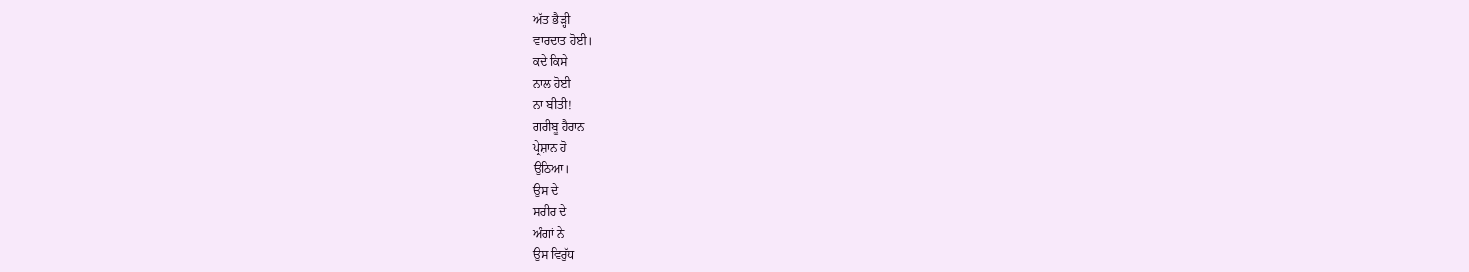ਅੱਤ ਭੈੜ੍ਹੀ
ਵਾਰਦਾਤ ਹੋਈ।
ਕਦੇ ਕਿਸੇ
ਨਾਲ ਹੋਈ
ਨਾ ਬੀਤੀ!
ਗਰੀਬੂ ਹੈਰਾਨ
ਪ੍ਰੇਸ਼ਾਨ ਹੋ
ਉਠਿਆ।
ਉਸ ਦੇ
ਸਰੀਰ ਦੇ
ਅੰਗਾਂ ਨੇ
ਉਸ ਵਿਰੁੱਧ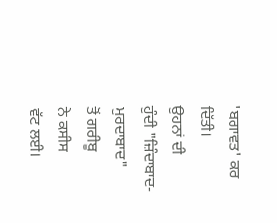'ਬਗਾਵਤ' ਕਰ
ਦਿੱਤੀ।
ਉਹਨਾਂ ਦੀ
ਹੁੰਦੀ "ਜ਼ਿੰਦਾਬਾਦ-ਮੁਰਦਾਬਾਦ"
ਤੋਂ ਗਰੀਬੂ
ਨੇ ਕਸੀਸ
ਵੱਟ ਲਈ।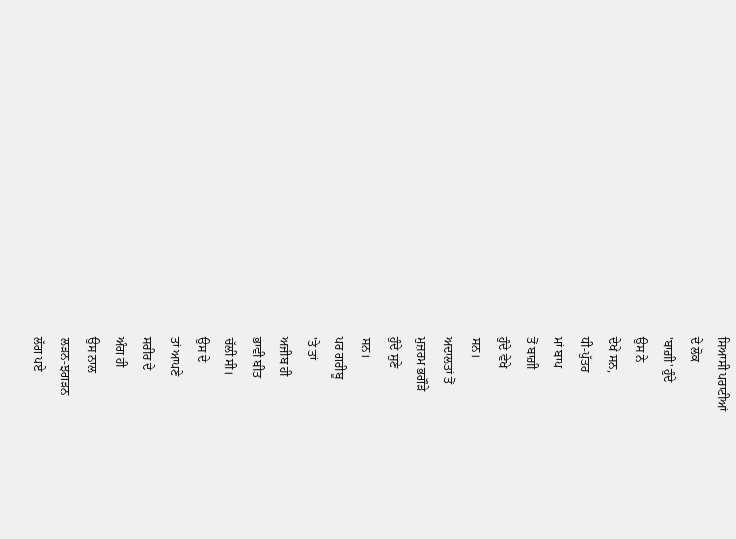ਸਿਆਸੀ ਪਰਾਟੀਆਂ
ਦੇ ਲੋਕ
'ਬਾਗ਼ੀ' ਹੁੰਦੇ
ਉਸ ਨੇ
ਦੇਖੇ ਸਨ,
ਧੀ-ਪੁੱਤਰ
ਮਾਂ ਬਾਪ
ਤੋਂ ਬਾਗ਼ੀ
ਹੁੰਦੇ ਵੇਖੇ
ਸਨ।
ਅਦਾਲਤਾਂ ਤੋਂ
ਮੁਜ਼ਰਮ ਭਗੌੜੇ
ਹੁੰਦੇ ਸੁਣੇ
ਸਨ।
ਪਰ ਗਰੀਬੂ
'ਤੇ ਤਾਂ
ਅਜੀਬ ਹੀ
ਭਾਵੀ ਬੀਤ
ਚੱਲੀ ਸੀ।
ਉਸ ਦੇ
ਤਾਂ ਆਪਣੇ
ਸਰੀਰ ਦੇ
ਅੰਗ ਹੀ
ਉਸ ਨਾਲ
ਲੜਨ-ਝਗੜਨ
ਲੱਗ ਪਏ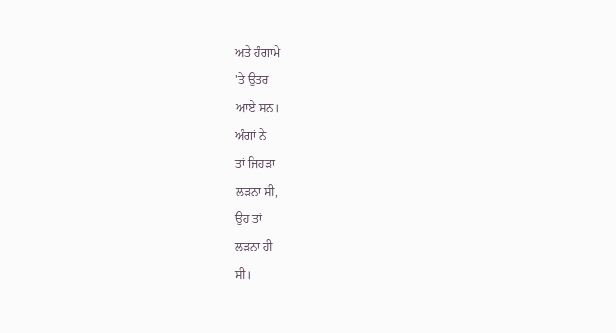ਅਤੇ ਹੰਗਾਮੇ
'ਤੇ ਉਤਰ
ਆਏ ਸਨ।
ਅੰਗਾਂ ਨੇ
ਤਾਂ ਜਿਹੜਾ
ਲੜਨਾ ਸੀ,
ਉਹ ਤਾਂ
ਲੜਨਾ ਹੀ
ਸੀ।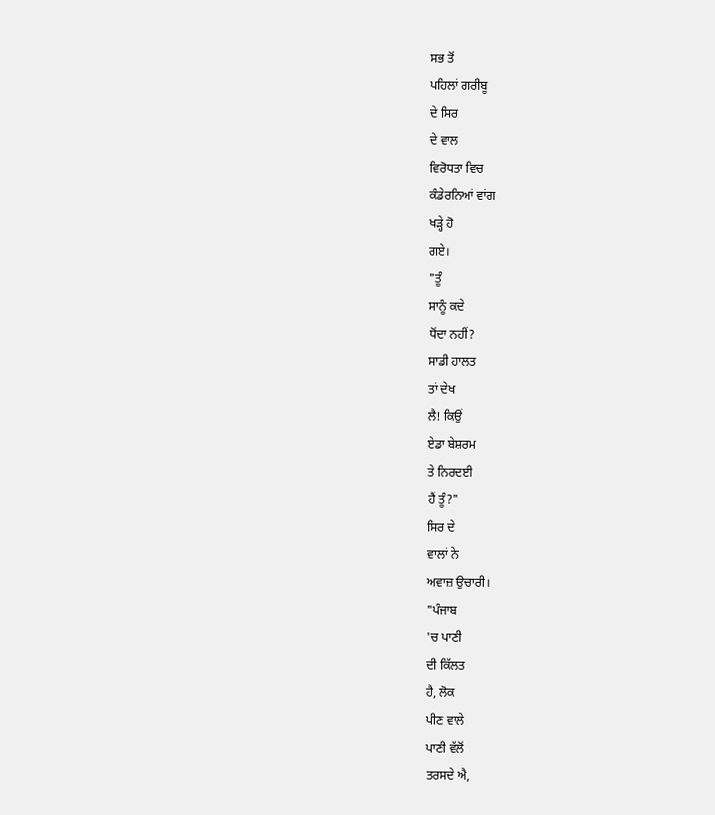ਸਭ ਤੋਂ
ਪਹਿਲਾਂ ਗਰੀਬੂ
ਦੇ ਸਿਰ
ਦੇ ਵਾਲ
ਵਿਰੋਧਤਾ ਵਿਚ
ਕੰਡੇਰਨਿਆਂ ਵਾਂਗ
ਖੜ੍ਹੇ ਹੋ
ਗਏ।
"ਤੂੰ
ਸਾਨੂੰ ਕਦੇ
ਧੋਂਦਾ ਨਹੀਂ?
ਸਾਡੀ ਹਾਲਤ
ਤਾਂ ਦੇਖ
ਲੈ! ਕਿਉਂ
ਏਡਾ ਬੇਸ਼ਰਮ
ਤੇ ਨਿਰਦਈ
ਹੈਂ ਤੂੰ?"
ਸਿਰ ਦੇ
ਵਾਲਾਂ ਨੇ
ਅਵਾਜ਼ ਉਚਾਰੀ।
"ਪੰਜਾਬ
'ਚ ਪਾਣੀ
ਦੀ ਕਿੱਲਤ
ਹੈ, ਲੋਕ
ਪੀਣ ਵਾਲੇ
ਪਾਣੀ ਵੱਲੋਂ
ਤਰਸਦੇ ਐ,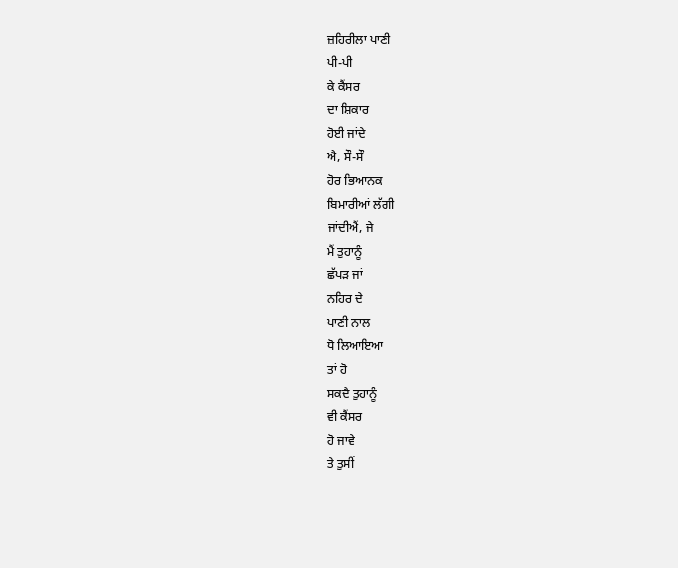ਜ਼ਹਿਰੀਲਾ ਪਾਣੀ
ਪੀ-ਪੀ
ਕੇ ਕੈਂਸਰ
ਦਾ ਸ਼ਿਕਾਰ
ਹੋਈ ਜਾਂਦੇ
ਐ, ਸੌ-ਸੌ
ਹੋਰ ਭਿਆਨਕ
ਬਿਮਾਰੀਆਂ ਲੱਗੀ
ਜਾਂਦੀਐਂ, ਜੇ
ਮੈਂ ਤੁਹਾਨੂੰ
ਛੱਪੜ ਜਾਂ
ਨਹਿਰ ਦੇ
ਪਾਣੀ ਨਾਲ
ਧੋ ਲਿਆਇਆ
ਤਾਂ ਹੋ
ਸਕਦੈ ਤੁਹਾਨੂੰ
ਵੀ ਕੈਂਸਰ
ਹੋ ਜਾਵੇ
ਤੇ ਤੁਸੀਂ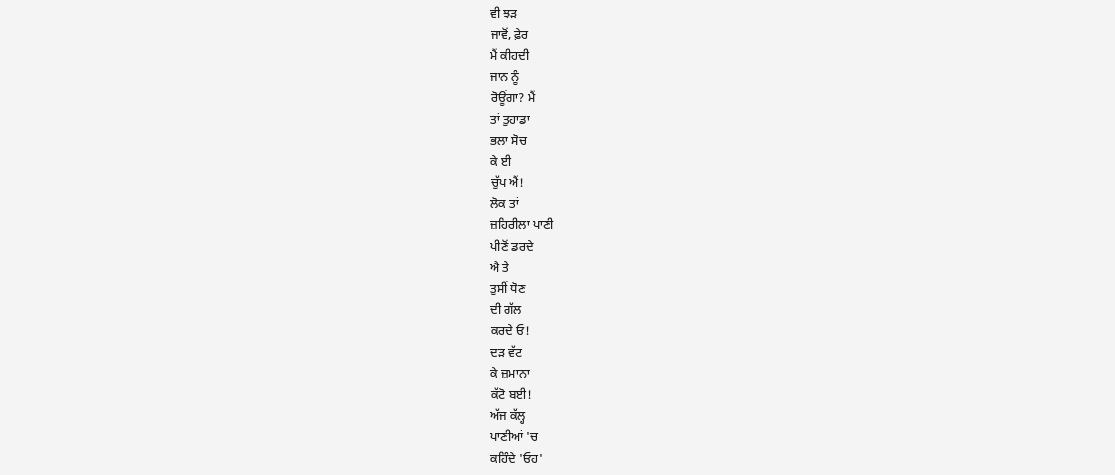ਵੀ ਝੜ
ਜਾਵੋਂ, ਫ਼ੇਰ
ਮੈਂ ਕੀਹਦੀ
ਜਾਨ ਨੂੰ
ਰੋਊਂਗਾ? ਮੈਂ
ਤਾਂ ਤੁਹਾਡਾ
ਭਲਾ ਸੋਚ
ਕੇ ਈ
ਚੁੱਪ ਐਂ!
ਲੋਕ ਤਾਂ
ਜ਼ਹਿਰੀਲਾ ਪਾਣੀ
ਪੀਣੋਂ ਡਰਦੇ
ਐ ਤੇ
ਤੁਸੀਂ ਧੋਣ
ਦੀ ਗੱਲ
ਕਰਦੇ ਓ!
ਦੜ ਵੱਟ
ਕੇ ਜ਼ਮਾਨਾ
ਕੱਟੋ ਬਈ!
ਅੱਜ ਕੱਲ੍ਹ
ਪਾਣੀਆਂ 'ਚ
ਕਹਿੰਦੇ 'ਓਹ'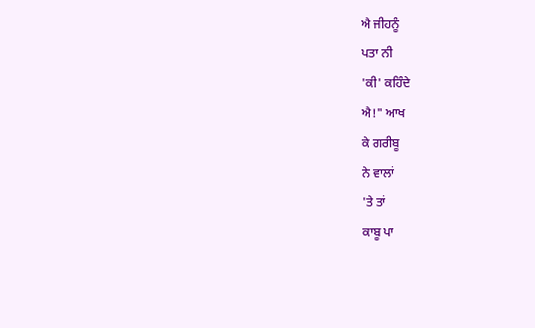ਐ ਜੀਹਨੂੰ
ਪਤਾ ਨੀ
'ਕੀ' ਕਹਿੰਦੇ
ਐ!" ਆਖ
ਕੇ ਗਰੀਬੂ
ਨੇ ਵਾਲਾਂ
'ਤੇ ਤਾਂ
ਕਾਬੂ ਪਾ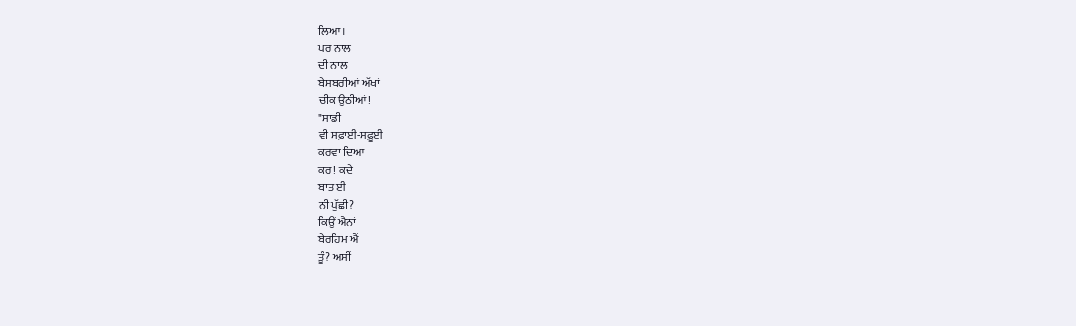ਲਿਆ।
ਪਰ ਨਾਲ
ਦੀ ਨਾਲ
ਬੇਸਬਰੀਆਂ ਅੱਖਾਂ
ਚੀਕ ਉਠੀਆਂ!
"ਸਾਡੀ
ਵੀ ਸਫ਼ਾਈ-ਸਫ਼ੂਈ
ਕਰਵਾ ਦਿਆ
ਕਰ! ਕਦੇ
ਬਾਤ ਈ
ਨੀ ਪੁੱਛੀ?
ਕਿਉਂ ਐਨਾਂ
ਬੇਰਹਿਮ ਐਂ
ਤੂੰ? ਅਸੀਂ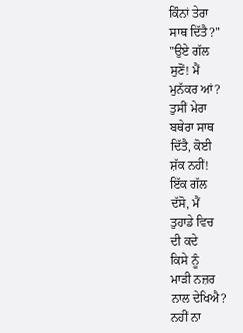ਕਿੰਨਾਂ ਤੇਰਾ
ਸਾਥ ਦਿੱਤੈ?"
"ਉਏ ਗੱਲ
ਸੁਣੋਂ! ਮੈਂ
ਮੁਨੱਕਰ ਆਂ?
ਤੁਸੀਂ ਮੇਰਾ
ਬਥੇਰਾ ਸਾਥ
ਦਿੱਤੈ, ਕੋਈ
ਸ਼ੱਕ ਨਹੀਂ!
ਇੱਕ ਗੱਲ
ਦੱਸੋ, ਮੈਂ
ਤੁਹਾਡੇ ਵਿਚ
ਦੀ ਕਦੇ
ਕਿਸੇ ਨੂੰ
ਮਾੜੀ ਨਜ਼ਰ
ਨਾਲ ਦੇਖਿਐ?
ਨਹੀਂ ਨਾ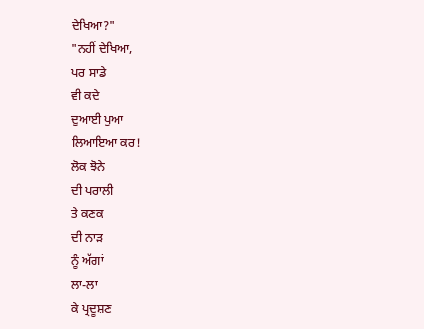ਦੇਖਿਆ?"
"ਨਹੀਂ ਦੇਖਿਆ,
ਪਰ ਸਾਡੇ
ਵੀ ਕਦੇ
ਦੁਆਈ ਪੁਆ
ਲਿਆਇਆ ਕਰ!
ਲੋਕ ਝੋਨੇ
ਦੀ ਪਰਾਲੀ
ਤੇ ਕਣਕ
ਦੀ ਨਾੜ
ਨੂੰ ਅੱਗਾਂ
ਲਾ-ਲਾ
ਕੇ ਪ੍ਰਦੂਸ਼ਣ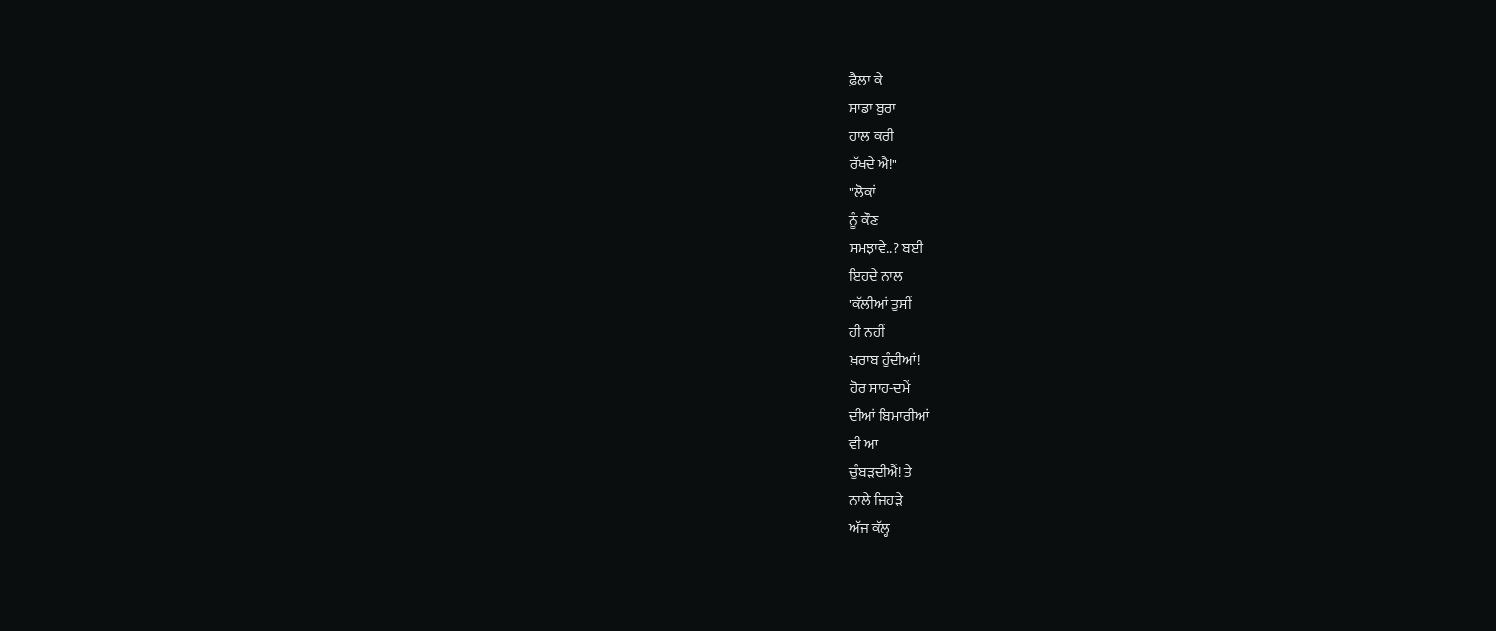ਫ਼ੈਲਾ ਕੇ
ਸਾਡਾ ਬੁਰਾ
ਹਾਲ ਕਰੀ
ਰੱਖਦੇ ਐ!"
"ਲੋਕਾਂ
ਨੂੰ ਕੌਣ
ਸਮਝਾਵੇ..? ਬਈ
ਇਹਦੇ ਨਾਲ
'ਕੱਲੀਆਂ ਤੁਸੀਂ
ਹੀ ਨਹੀਂ
ਖ਼ਰਾਬ ਹੁੰਦੀਆਂ!
ਹੋਰ ਸਾਹ-ਦਮੇਂ
ਦੀਆਂ ਬਿਮਾਰੀਆਂ
ਵੀ ਆ
ਚੁੰਬੜਦੀਐਂ! ਤੇ
ਨਾਲੇ ਜਿਹੜੇ
ਅੱਜ ਕੱਲ੍ਹ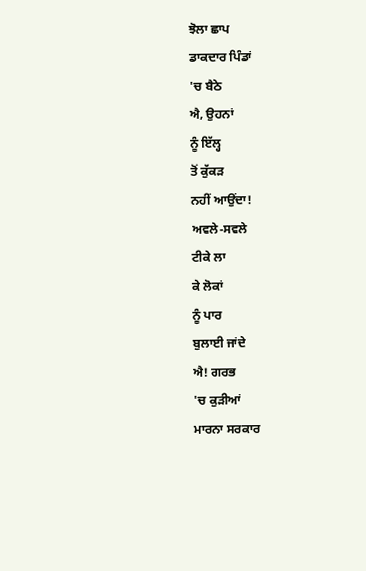ਝੋਲਾ ਛਾਪ
ਡਾਕਦਾਰ ਪਿੰਡਾਂ
'ਚ ਬੈਠੇ
ਐ, ਉਹਨਾਂ
ਨੂੰ ਇੱਲ੍ਹ
ਤੋਂ ਕੁੱਕੜ
ਨਹੀਂ ਆਉਂਦਾ!
ਅਵਲੇ-ਸਵਲੇ
ਟੀਕੇ ਲਾ
ਕੇ ਲੋਕਾਂ
ਨੂੰ ਪਾਰ
ਬੁਲਾਈ ਜਾਂਦੇ
ਐ! ਗਰਭ
'ਚ ਕੁੜੀਆਂ
ਮਾਰਨਾ ਸਰਕਾਰ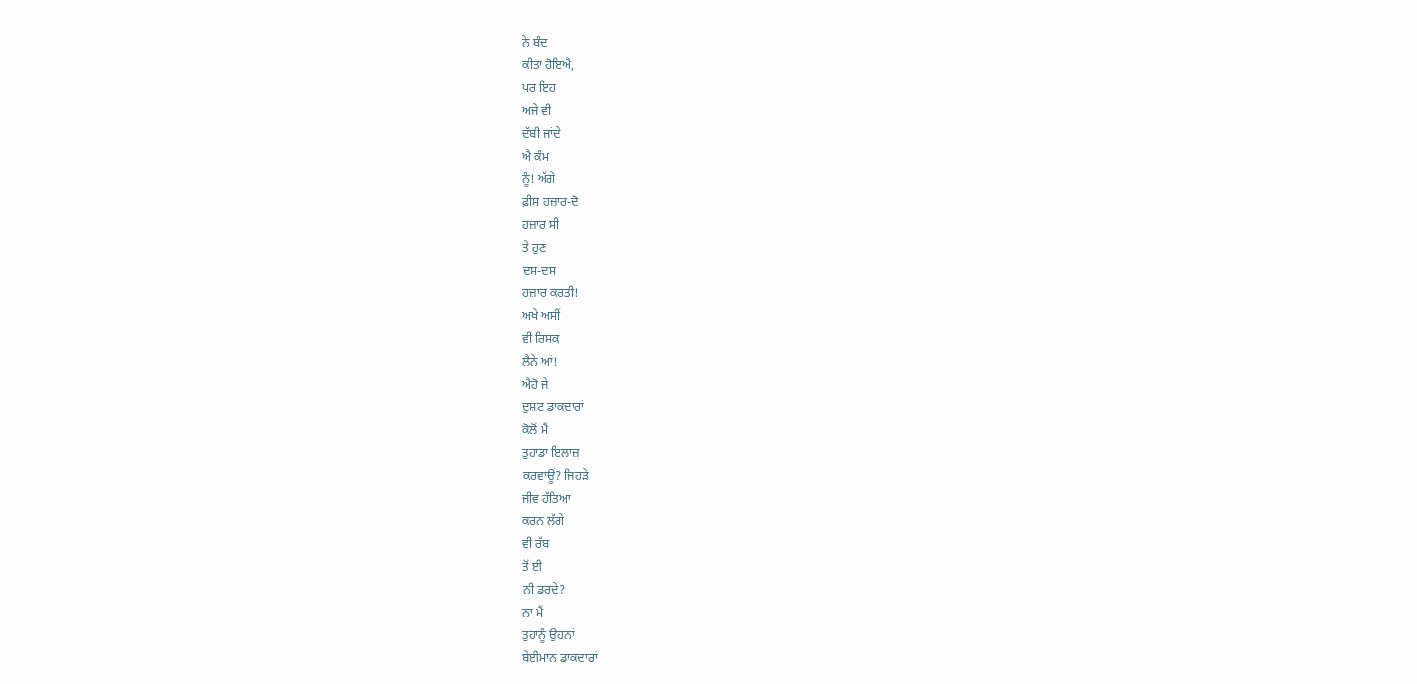ਨੇ ਬੰਦ
ਕੀਤਾ ਹੋਇਐ,
ਪਰ ਇਹ
ਅਜੇ ਵੀ
ਦੱਬੀ ਜਾਂਦੇ
ਐ ਕੰਮ
ਨੂੰ! ਅੱਗੇ
ਫ਼ੀਸ ਹਜ਼ਾਰ-ਦੋ
ਹਜ਼ਾਰ ਸੀ
ਤੇ ਹੁਣ
ਦਸ-ਦਸ
ਹਜ਼ਾਰ ਕਰਤੀ!
ਅਖੇ ਅਸੀਂ
ਵੀ ਰਿਸਕ
ਲੈਨੇ ਆਂ!
ਐਹੋ ਜੇ
ਦੁਸ਼ਟ ਡਾਕਦਾਰਾਂ
ਕੋਲੋਂ ਮੈਂ
ਤੁਹਾਡਾ ਇਲਾਜ਼
ਕਰਵਾਊਂ? ਜਿਹੜੇ
ਜੀਵ ਹੱਤਿਆ
ਕਰਨ ਲੱਗੇ
ਵੀ ਰੱਬ
ਤੋਂ ਈ
ਨੀ ਡਰਦੇ?
ਨਾ ਮੈਂ
ਤੁਹਾਨੂੰ ਉਹਨਾਂ
ਬੇਈਮਾਨ ਡਾਕਦਾਰਾਂ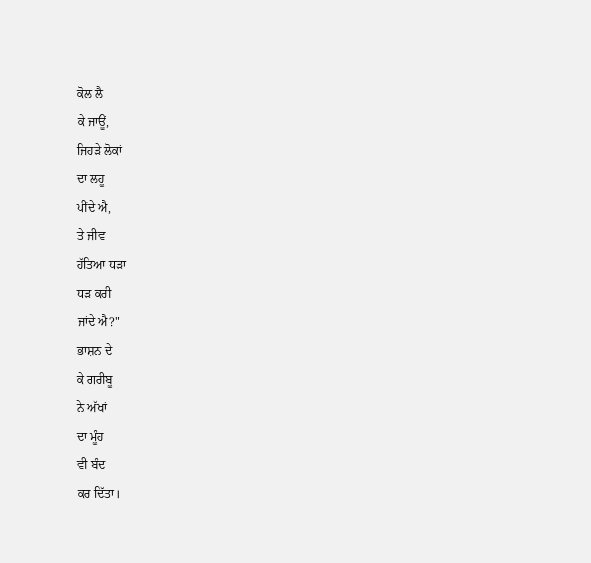ਕੋਲ ਲੈ
ਕੇ ਜਾਊਂ,
ਜਿਹੜੇ ਲੋਕਾਂ
ਦਾ ਲਹੂ
ਪੀਂਦੇ ਐ,
ਤੇ ਜੀਵ
ਹੱਤਿਆ ਧੜਾ
ਧੜ ਕਰੀ
ਜਾਂਦੇ ਐ?"
ਭਾਸ਼ਨ ਦੇ
ਕੇ ਗਰੀਬੂ
ਨੇ ਅੱਖਾਂ
ਦਾ ਮੂੰਹ
ਵੀ ਬੰਦ
ਕਰ ਦਿੱਤਾ।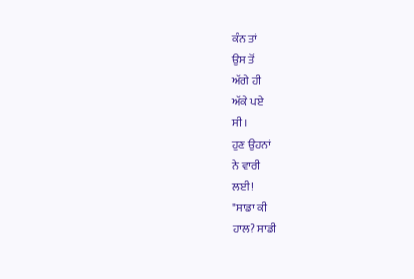ਕੰਨ ਤਾਂ
ਉਸ ਤੋਂ
ਅੱਗੇ ਹੀ
ਅੱਕੇ ਪਏ
ਸੀ।
ਹੁਣ ਉਹਨਾਂ
ਨੇ ਵਾਰੀ
ਲਈ!
"ਸਾਡਾ ਕੀ
ਹਾਲ? ਸਾਡੀ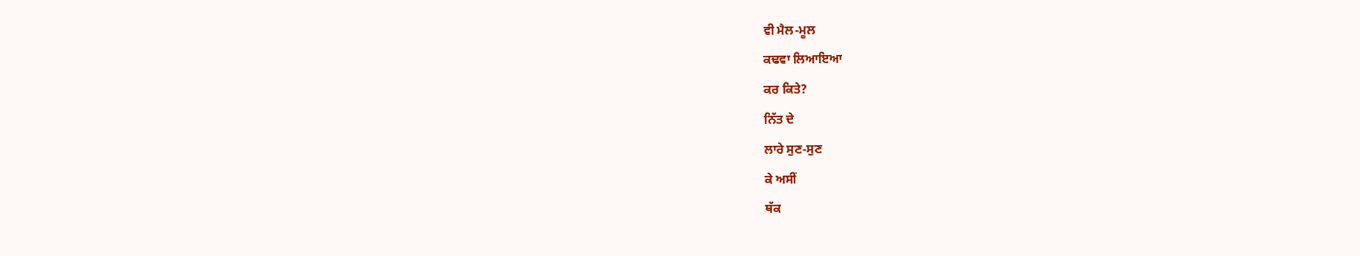ਵੀ ਮੈਲ-ਮੂਲ
ਕਢਵਾ ਲਿਆਇਆ
ਕਰ ਕਿਤੇ?
ਨਿੱਤ ਦੇ
ਲਾਰੇ ਸੁਣ-ਸੁਣ
ਕੇ ਅਸੀਂ
ਥੱਕ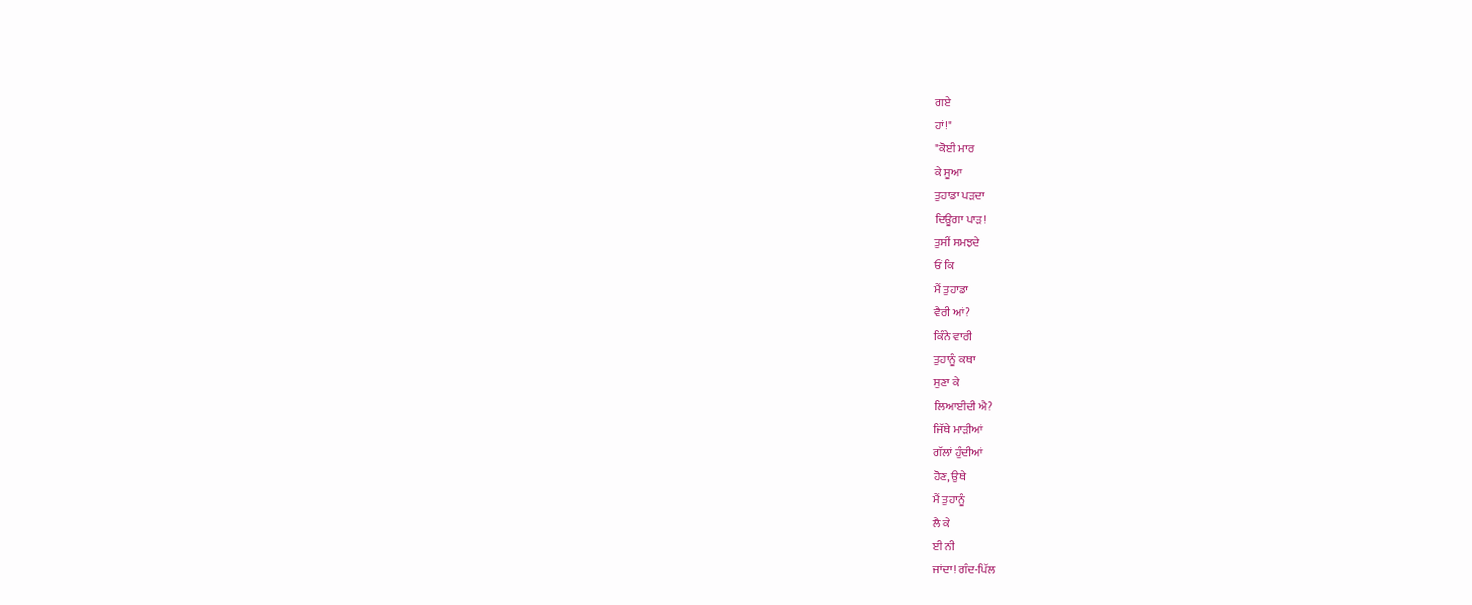ਗਏ
ਹਾਂ!"
"ਕੋਈ ਮਾਰ
ਕੇ ਸੂਆ
ਤੁਹਾਡਾ ਪੜਦਾ
ਦਿਊਗਾ ਪਾੜ!
ਤੁਸੀਂ ਸਮਝਦੇ
ਓਂ ਕਿ
ਮੈਂ ਤੁਹਾਡਾ
ਵੈਰੀ ਆਂ?
ਕਿੰਨੇ ਵਾਰੀ
ਤੁਹਾਨੂੰ ਕਥਾ
ਸੁਣਾ ਕੇ
ਲਿਆਈਦੀ ਐ?
ਜਿੱਥੇ ਮਾੜੀਆਂ
ਗੱਲਾਂ ਹੁੰਦੀਆਂ
ਹੋਣ, ਉਥੇ
ਮੈਂ ਤੁਹਾਨੂੰ
ਲੈ ਕੇ
ਈ ਨੀ
ਜਾਂਦਾ! ਗੰਦ-ਪਿੱਲ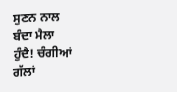ਸੁਣਨ ਨਾਲ
ਬੰਦਾ ਮੈਲਾ
ਹੁੰਦੈ! ਚੰਗੀਆਂ
ਗੱਲਾਂ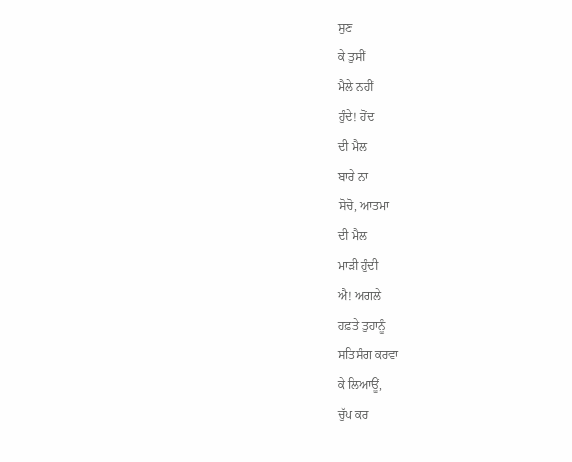ਸੁਣ
ਕੇ ਤੁਸੀਂ
ਮੈਲੇ ਨਹੀਂ
ਹੁੰਦੇ! ਹੋਂਦ
ਦੀ ਮੈਲ
ਬਾਰੇ ਨਾ
ਸੋਚੋ, ਆਤਮਾ
ਦੀ ਮੈਲ
ਮਾੜੀ ਹੁੰਦੀ
ਐ! ਅਗਲੇ
ਹਫ਼ਤੇ ਤੁਹਾਨੂੰ
ਸਤਿਸੰਗ ਕਰਵਾ
ਕੇ ਲਿਆਊਂ,
ਚੁੱਪ ਕਰ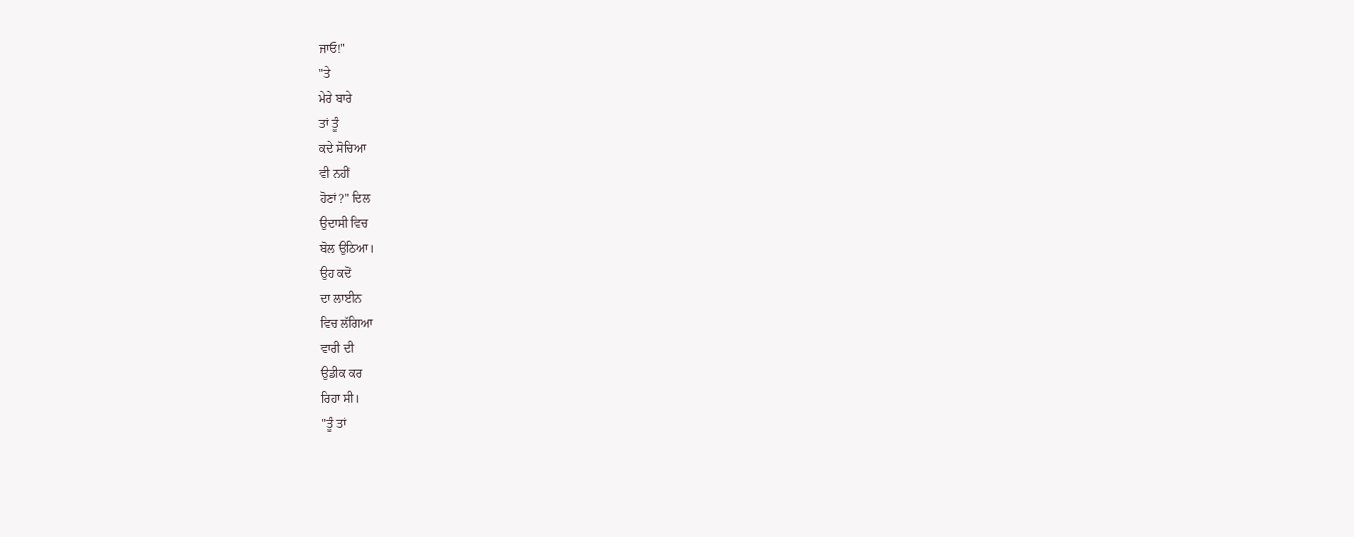ਜਾਓ!"
"ਤੇ
ਮੇਰੇ ਬਾਰੇ
ਤਾਂ ਤੂੰ
ਕਦੇ ਸੋਚਿਆ
ਵੀ ਨਹੀਂ
ਹੋਣਾਂ?" ਦਿਲ
ਉਦਾਸੀ ਵਿਚ
ਬੋਲ ਉਠਿਆ।
ਉਹ ਕਦੋਂ
ਦਾ ਲਾਈਨ
ਵਿਚ ਲੱਗਿਆ
ਵਾਰੀ ਦੀ
ਉਡੀਕ ਕਰ
ਰਿਹਾ ਸੀ।
"ਤੂੰ ਤਾਂ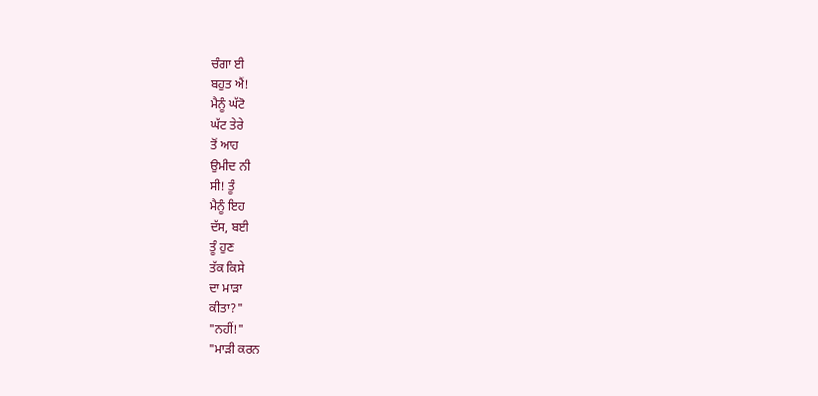ਚੰਗਾ ਈ
ਬਹੁਤ ਐਂ!
ਮੈਨੂੰ ਘੱਟੋ
ਘੱਟ ਤੇਰੇ
ਤੋਂ ਆਹ
ਉਮੀਦ ਨੀ
ਸੀ! ਤੂੰ
ਮੈਨੂੰ ਇਹ
ਦੱਸ, ਬਈ
ਤੂੰ ਹੁਣ
ਤੱਕ ਕਿਸੇ
ਦਾ ਮਾੜਾ
ਕੀਤਾ?"
"ਨਹੀਂ!"
"ਮਾੜੀ ਕਰਨ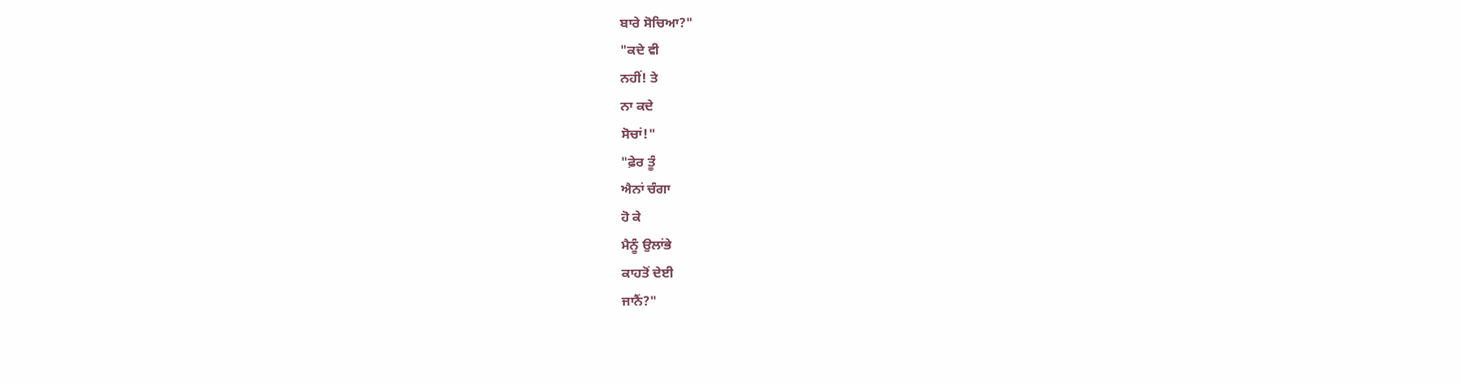ਬਾਰੇ ਸੋਚਿਆ?"
"ਕਦੇ ਵੀ
ਨਹੀਂ! ਤੇ
ਨਾ ਕਦੇ
ਸੋਚਾਂ!"
"ਫ਼ੇਰ ਤੂੰ
ਐਨਾਂ ਚੰਗਾ
ਹੋ ਕੇ
ਮੈਨੂੰ ਉਲਾਂਭੇ
ਕਾਹਤੋਂ ਦੇਈ
ਜਾਨੈਂ?"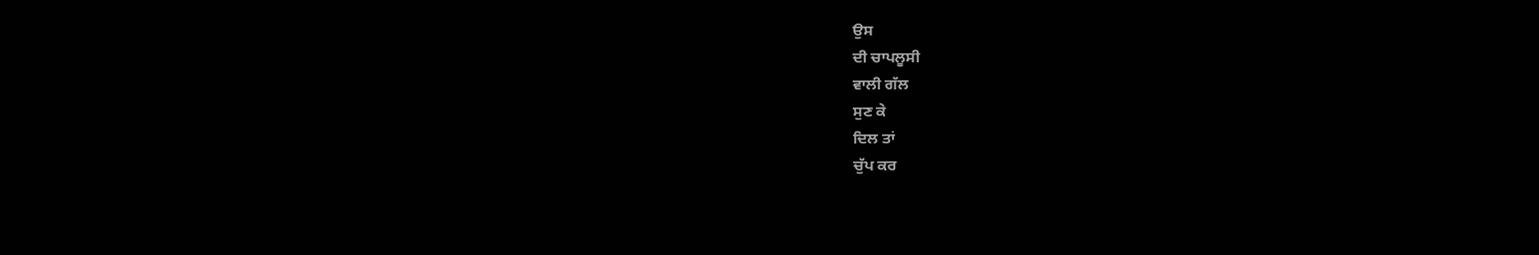ਉਸ
ਦੀ ਚਾਪਲੂਸੀ
ਵਾਲੀ ਗੱਲ
ਸੁਣ ਕੇ
ਦਿਲ ਤਾਂ
ਚੁੱਪ ਕਰ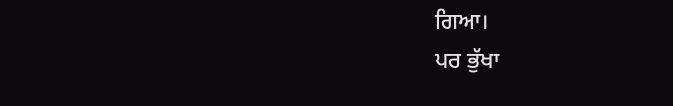ਗਿਆ।
ਪਰ ਭੁੱਖਾ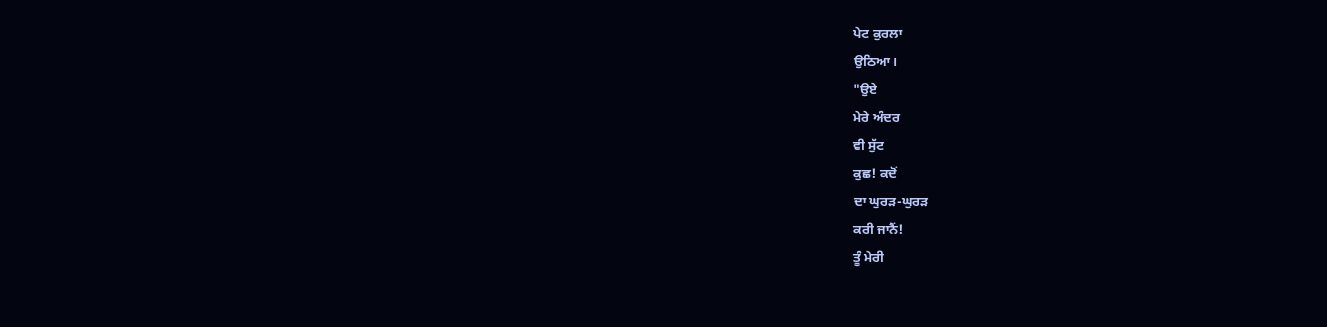ਪੇਟ ਕੁਰਲਾ
ਉਠਿਆ।
"ਉਏ
ਮੇਰੇ ਅੰਦਰ
ਵੀ ਸੁੱਟ
ਕੁਛ! ਕਦੋਂ
ਦਾ ਘੁਰੜ-ਘੁਰੜ
ਕਰੀ ਜਾਨੈਂ!
ਤੂੰ ਮੇਰੀ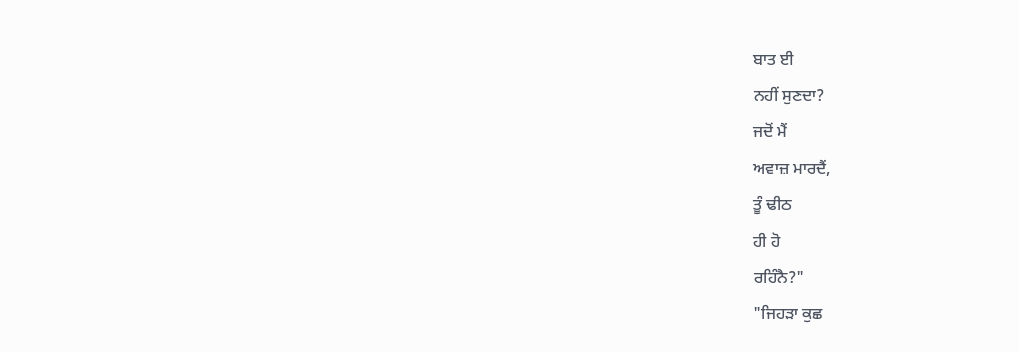ਬਾਤ ਈ
ਨਹੀਂ ਸੁਣਦਾ?
ਜਦੋਂ ਮੈਂ
ਅਵਾਜ਼ ਮਾਰਦੈਂ,
ਤੂੰ ਢੀਠ
ਹੀ ਹੋ
ਰਹਿੰਨੈ?"
"ਜਿਹੜਾ ਕੁਛ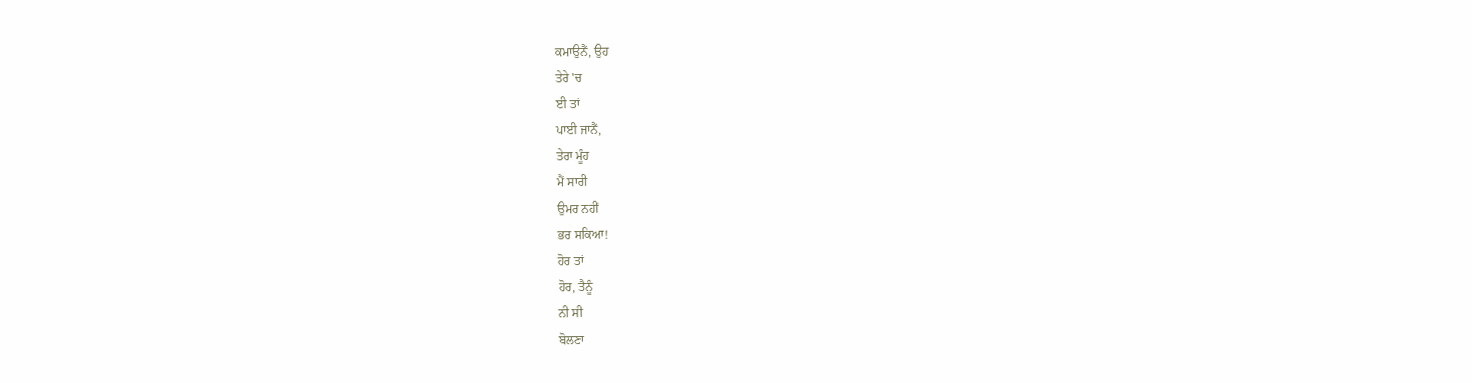ਕਮਾਉਨੈਂ, ਉਹ
ਤੇਰੇ 'ਚ
ਈ ਤਾਂ
ਪਾਈ ਜਾਨੈਂ,
ਤੇਰਾ ਮੂੰਹ
ਮੈਂ ਸਾਰੀ
ਉਮਰ ਨਹੀਂ
ਭਰ ਸਕਿਆ!
ਹੋਰ ਤਾਂ
ਹੋਰ, ਤੈਨੂੰ
ਨੀ ਸੀ
ਬੋਲਣਾ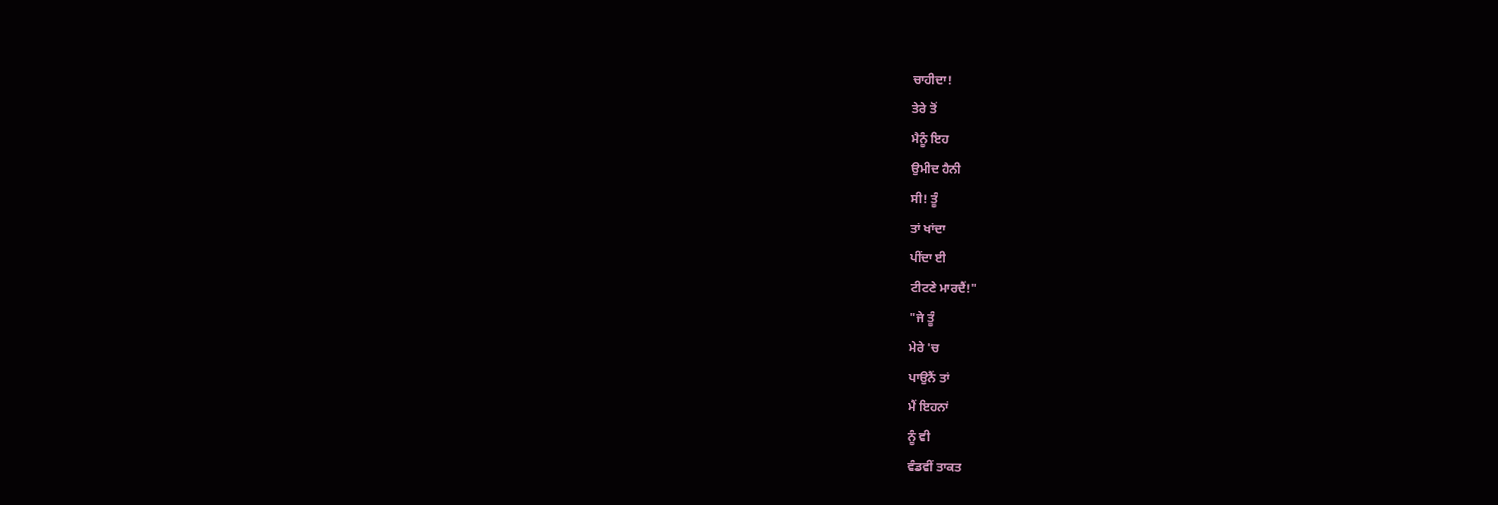ਚਾਹੀਦਾ!
ਤੇਰੇ ਤੋਂ
ਮੈਨੂੰ ਇਹ
ਉਮੀਦ ਹੈਨੀ
ਸੀ! ਤੂੰ
ਤਾਂ ਖਾਂਦਾ
ਪੀਂਦਾ ਈ
ਟੀਟਣੇ ਮਾਰਦੈਂ!"
"ਜੇ ਤੂੰ
ਮੇਰੇ 'ਚ
ਪਾਉਨੈਂ ਤਾਂ
ਮੈਂ ਇਹਨਾਂ
ਨੂੰ ਵੀ
ਵੰਡਵੀਂ ਤਾਕਤ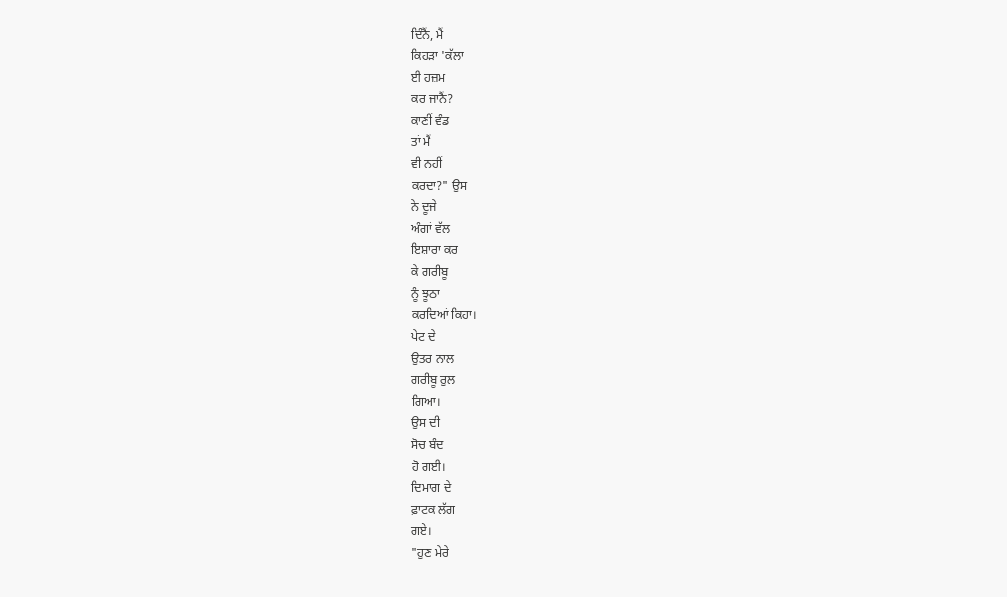ਦਿੰਨੈਂ, ਮੈਂ
ਕਿਹੜਾ 'ਕੱਲਾ
ਈ ਹਜ਼ਮ
ਕਰ ਜਾਨੈਂ?
ਕਾਣੀਂ ਵੰਡ
ਤਾਂ ਮੈਂ
ਵੀ ਨਹੀਂ
ਕਰਦਾ?" ਉਸ
ਨੇ ਦੂਜੇ
ਅੰਗਾਂ ਵੱਲ
ਇਸ਼ਾਰਾ ਕਰ
ਕੇ ਗਰੀਬੂ
ਨੂੰ ਝੂਠਾ
ਕਰਦਿਆਂ ਕਿਹਾ।
ਪੇਟ ਦੇ
ਉਤਰ ਨਾਲ
ਗਰੀਬੂ ਰੁਲ
ਗਿਆ।
ਉਸ ਦੀ
ਸੋਚ ਬੰਦ
ਹੋ ਗਈ।
ਦਿਮਾਗ ਦੇ
ਫ਼ਾਟਕ ਲੱਗ
ਗਏ।
"ਹੁਣ ਮੇਰੇ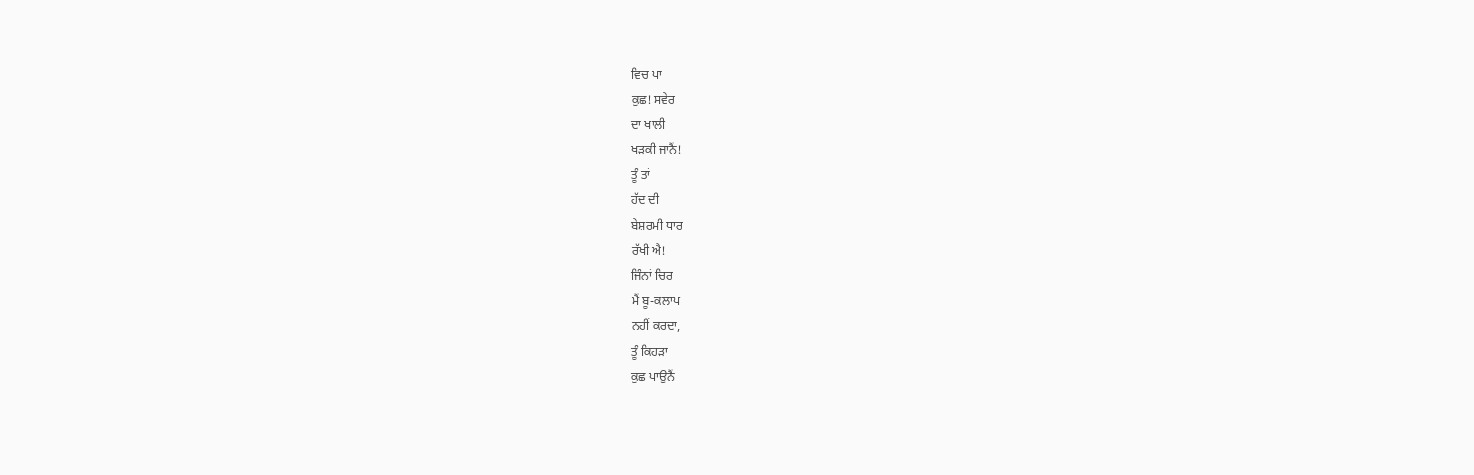ਵਿਚ ਪਾ
ਕੁਛ! ਸਵੇਰ
ਦਾ ਖਾਲੀ
ਖੜਕੀ ਜਾਨੈਂ!
ਤੂੰ ਤਾਂ
ਹੱਦ ਦੀ
ਬੇਸ਼ਰਮੀ ਧਾਰ
ਰੱਖੀ ਐ!
ਜਿੰਨਾਂ ਚਿਰ
ਮੈਂ ਬੂ-ਕਲਾਪ
ਨਹੀਂ ਕਰਦਾ,
ਤੂੰ ਕਿਹੜਾ
ਕੁਛ ਪਾਉਨੈਂ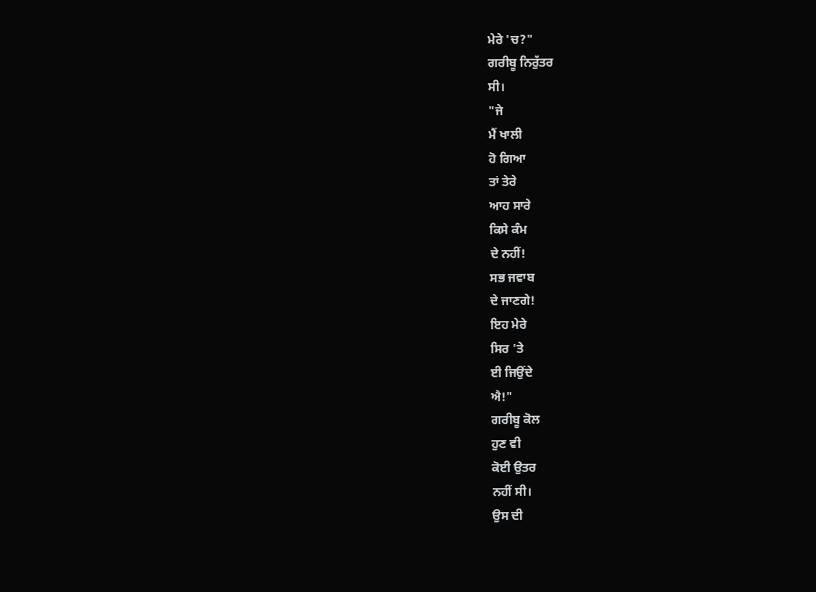ਮੇਰੇ 'ਚ?"
ਗਰੀਬੂ ਨਿਰੁੱਤਰ
ਸੀ।
"ਜੇ
ਮੈਂ ਖਾਲੀ
ਹੋ ਗਿਆ
ਤਾਂ ਤੇਰੇ
ਆਹ ਸਾਰੇ
ਕਿਸੇ ਕੰਮ
ਦੇ ਨਹੀਂ!
ਸਭ ਜਵਾਬ
ਦੇ ਜਾਣਗੇ!
ਇਹ ਮੇਰੇ
ਸਿਰ 'ਤੇ
ਈ ਜਿਉਂਦੇ
ਐ!"
ਗਰੀਬੂ ਕੋਲ
ਹੁਣ ਵੀ
ਕੋਈ ਉਤਰ
ਨਹੀਂ ਸੀ।
ਉਸ ਦੀ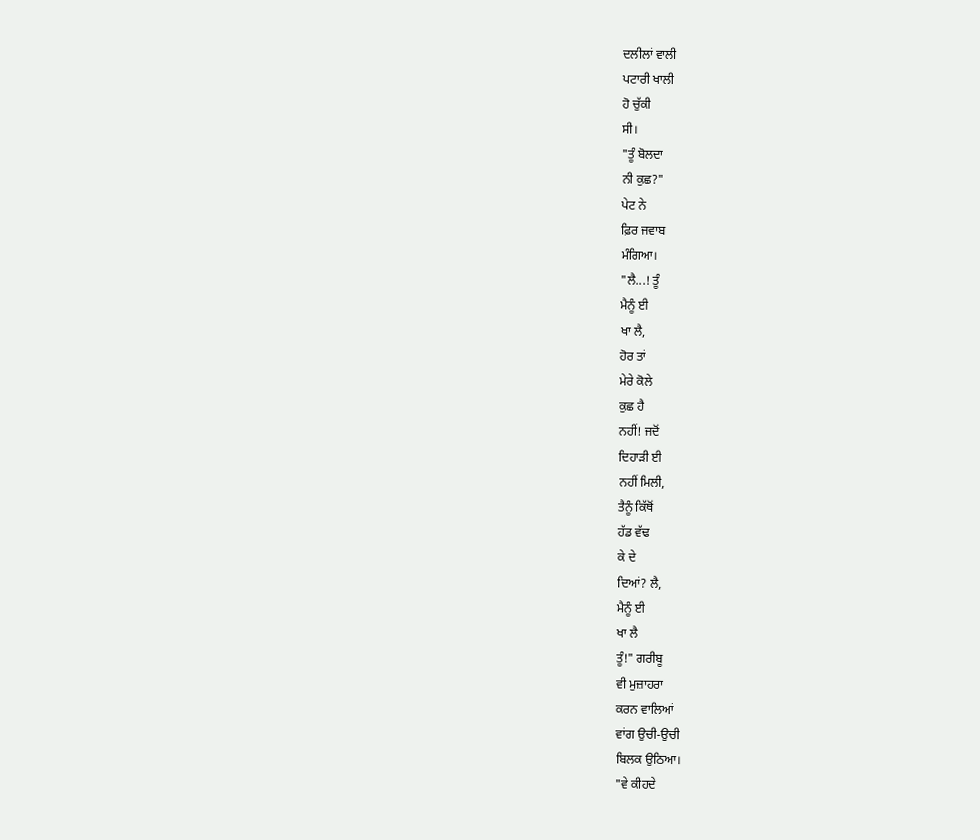ਦਲੀਲਾਂ ਵਾਲੀ
ਪਟਾਰੀ ਖਾਲੀ
ਹੋ ਚੁੱਕੀ
ਸੀ।
"ਤੂੰ ਬੋਲਦਾ
ਨੀ ਕੁਛ?"
ਪੇਟ ਨੇ
ਫ਼ਿਰ ਜਵਾਬ
ਮੰਗਿਆ।
"ਲੈ...! ਤੂੰ
ਮੈਨੂੰ ਈ
ਖਾ ਲੈ,
ਹੋਰ ਤਾਂ
ਮੇਰੇ ਕੋਲੇ
ਕੁਛ ਹੈ
ਨਹੀਂ! ਜਦੋਂ
ਦਿਹਾੜੀ ਈ
ਨਹੀਂ ਮਿਲੀ,
ਤੈਨੂੰ ਕਿੱਥੋਂ
ਹੱਡ ਵੱਢ
ਕੇ ਦੇ
ਦਿਆਂ? ਲੈ,
ਮੈਨੂੰ ਈ
ਖਾ ਲੈ
ਤੂੰ!" ਗਰੀਬੂ
ਵੀ ਮੁਜ਼ਾਹਰਾ
ਕਰਨ ਵਾਲਿਆਂ
ਵਾਂਗ ਉਚੀ-ਉਚੀ
ਬਿਲਕ ਉਠਿਆ।
"ਵੇ ਕੀਹਦੇ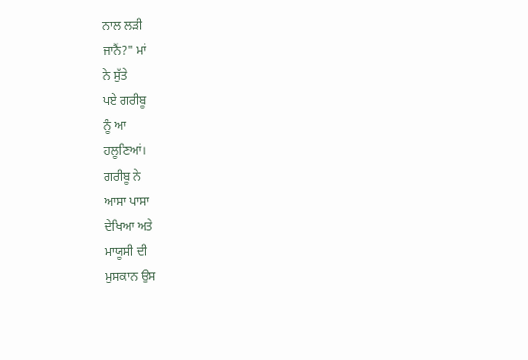ਨਾਲ ਲੜੀ
ਜਾਨੈਂ?" ਮਾਂ
ਨੇ ਸੁੱਤੇ
ਪਏ ਗਰੀਬੂ
ਨੂੰ ਆ
ਹਲੂਣਿਆਂ।
ਗਰੀਬੂ ਨੇ
ਆਸਾ ਪਾਸਾ
ਦੇਖਿਆ ਅਤੇ
ਮਾਯੂਸੀ ਦੀ
ਮੁਸਕਾਨ ਉਸ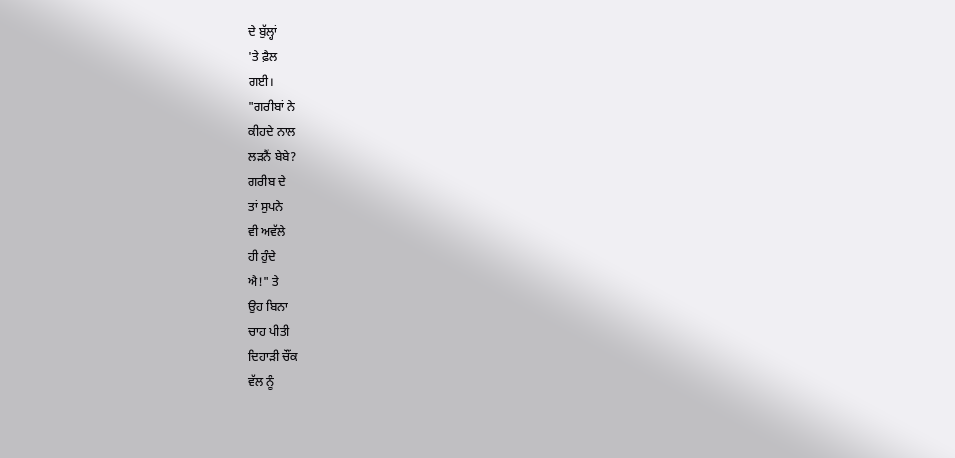ਦੇ ਬੁੱਲ੍ਹਾਂ
'ਤੇ ਫ਼ੈਲ
ਗਈ।
"ਗਰੀਬਾਂ ਨੇ
ਕੀਹਦੇ ਨਾਲ
ਲੜਨੈਂ ਬੇਬੇ?
ਗਰੀਬ ਦੇ
ਤਾਂ ਸੁਪਨੇ
ਵੀ ਅਵੱਲੇ
ਹੀ ਹੁੰਦੇ
ਐ!" ਤੇ
ਉਹ ਬਿਨਾ
ਚਾਹ ਪੀਤੀ
ਦਿਹਾੜੀ ਚੌਂਕ
ਵੱਲ ਨੂੰ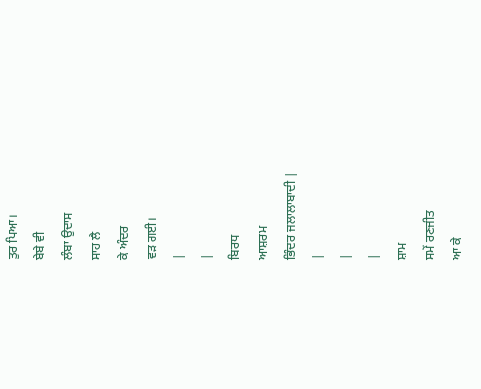ਤੁਰ ਪਿਆ।
ਬੇਬੇ ਵੀ
ਲੰਬਾ ਉਦਾਸ
ਸਾਹ ਲੈ
ਕੇ ਅੰਦਰ
ਵੜ ਗਈ।
|
|
ਬਿਰਧ
ਆਸ਼ਰਮ
ਭਿੰਦਰ ਜਲਾਲਾਬਾਦੀ |
|
|
|
ਸ਼ਾਮ
ਸਮੇਂ ਰਣਜੀਤ
ਆ ਕੇ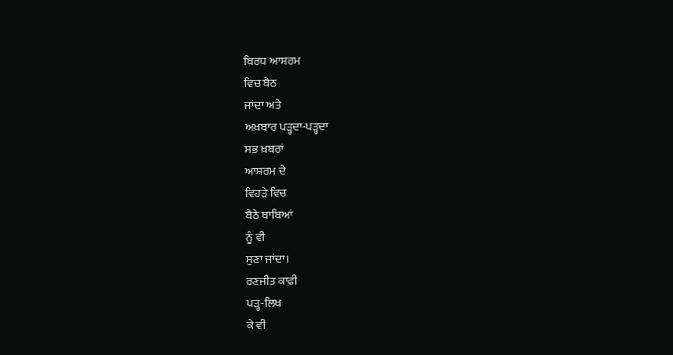ਬਿਰਧ ਆਸ਼ਰਮ
ਵਿਚ ਬੈਠ
ਜਾਂਦਾ ਅਤੇ
ਅਖ਼ਬਾਰ ਪੜ੍ਹਦਾ-ਪੜ੍ਹਦਾ
ਸਭ ਖ਼ਬਰਾਂ
ਆਸ਼ਰਮ ਦੇ
ਵਿਹੜੇ ਵਿਚ
ਬੈਠੇ ਬਾਬਿਆਂ
ਨੂੰ ਵੀ
ਸੁਣਾ ਜਾਂਦਾ।
ਰਣਜੀਤ ਕਾਫ਼ੀ
ਪੜ੍ਹ-ਲਿਖ
ਕੇ ਵੀ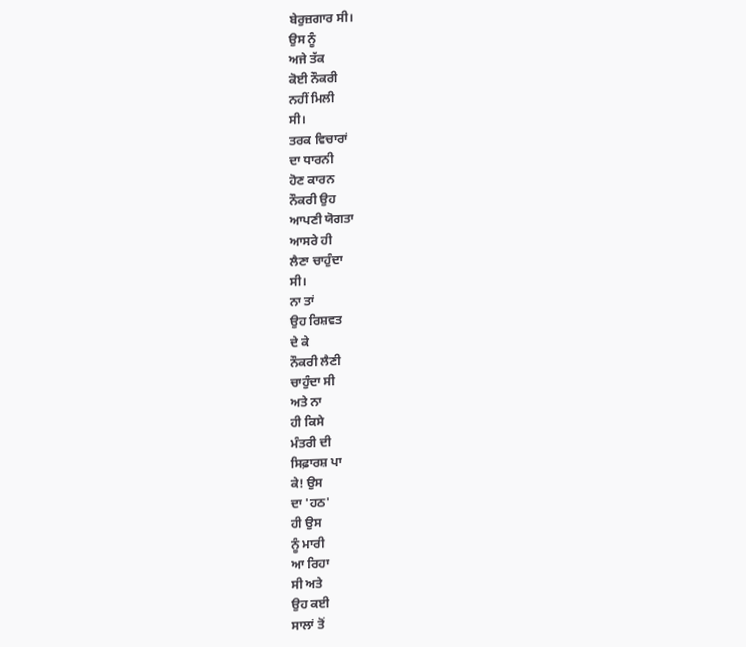ਬੇਰੁਜ਼ਗਾਰ ਸੀ।
ਉਸ ਨੂੰ
ਅਜੇ ਤੱਕ
ਕੋਈ ਨੌਕਰੀ
ਨਹੀਂ ਮਿਲੀ
ਸੀ।
ਤਰਕ ਵਿਚਾਰਾਂ
ਦਾ ਧਾਰਨੀ
ਹੋਣ ਕਾਰਨ
ਨੌਕਰੀ ਉਹ
ਆਪਣੀ ਯੋਗਤਾ
ਆਸਰੇ ਹੀ
ਲੈਣਾ ਚਾਹੁੰਦਾ
ਸੀ।
ਨਾ ਤਾਂ
ਉਹ ਰਿਸ਼ਵਤ
ਦੇ ਕੇ
ਨੌਕਰੀ ਲੈਣੀ
ਚਾਹੁੰਦਾ ਸੀ
ਅਤੇ ਨਾ
ਹੀ ਕਿਸੇ
ਮੰਤਰੀ ਦੀ
ਸਿਫ਼ਾਰਸ਼ ਪਾ
ਕੇ! ਉਸ
ਦਾ 'ਹਠ'
ਹੀ ਉਸ
ਨੂੰ ਮਾਰੀ
ਆ ਰਿਹਾ
ਸੀ ਅਤੇ
ਉਹ ਕਈ
ਸਾਲਾਂ ਤੋਂ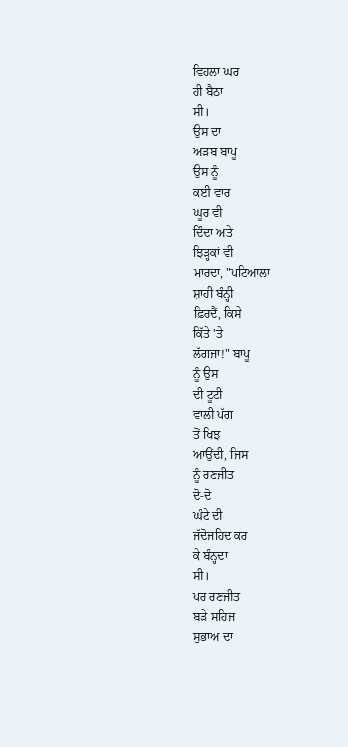ਵਿਹਲਾ ਘਰ
ਹੀ ਬੈਠਾ
ਸੀ।
ਉਸ ਦਾ
ਅੜਬ ਬਾਪੂ
ਉਸ ਨੂੰ
ਕਈ ਵਾਰ
ਘੂਰ ਵੀ
ਦਿੰਦਾ ਅਤੇ
ਝਿੜ੍ਹਕਾਂ ਵੀ
ਮਾਰਦਾ, "ਪਟਿਆਲਾ
ਸ਼ਾਹੀ ਬੰਨ੍ਹੀ
ਫ਼ਿਰਦੈਂ, ਕਿਸੇ
ਕਿੱਤੇ 'ਤੇ
ਲੱਗਜਾ!" ਬਾਪੂ
ਨੂੰ ਉਸ
ਦੀ ਟੂਟੀ
ਵਾਲੀ ਪੱਗ
ਤੋਂ ਖਿਝ
ਆਉਂਦੀ, ਜਿਸ
ਨੂੰ ਰਣਜੀਤ
ਦੋ-ਦੋ
ਘੰਟੇ ਦੀ
ਜੱਦੋਜਹਿਦ ਕਰ
ਕੇ ਬੰਨ੍ਹਦਾ
ਸੀ।
ਪਰ ਰਣਜੀਤ
ਬੜੇ ਸਹਿਜ
ਸੁਭਾਅ ਦਾ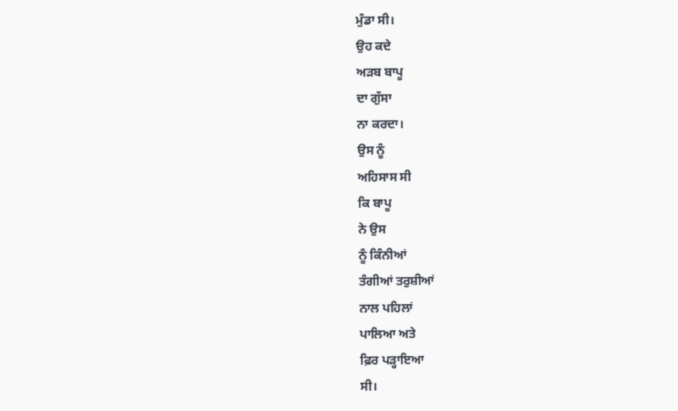ਮੁੰਡਾ ਸੀ।
ਉਹ ਕਦੇ
ਅੜਬ ਬਾਪੂ
ਦਾ ਗੁੱਸਾ
ਨਾ ਕਰਦਾ।
ਉਸ ਨੂੰ
ਅਹਿਸਾਸ ਸੀ
ਕਿ ਬਾਪੂ
ਨੇ ਉਸ
ਨੂੰ ਕਿੰਨੀਆਂ
ਤੰਗੀਆਂ ਤਰੁਸ਼ੀਆਂ
ਨਾਲ ਪਹਿਲਾਂ
ਪਾਲਿਆ ਅਤੇ
ਫ਼ਿਰ ਪੜ੍ਹਾਇਆ
ਸੀ।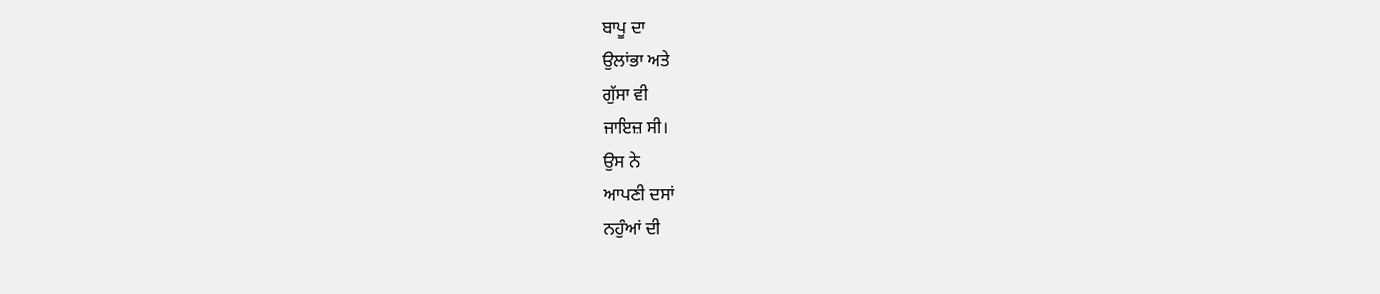ਬਾਪੂ ਦਾ
ਉਲਾਂਭਾ ਅਤੇ
ਗੁੱਸਾ ਵੀ
ਜਾਇਜ਼ ਸੀ।
ਉਸ ਨੇ
ਆਪਣੀ ਦਸਾਂ
ਨਹੁੰਆਂ ਦੀ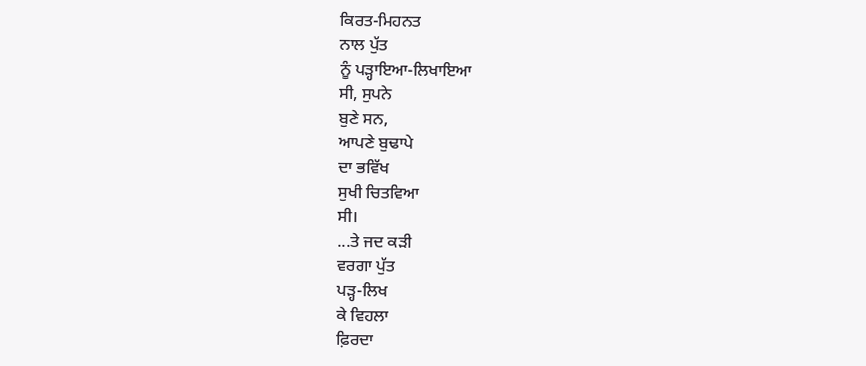ਕਿਰਤ-ਮਿਹਨਤ
ਨਾਲ ਪੁੱਤ
ਨੂੰ ਪੜ੍ਹਾਇਆ-ਲਿਖਾਇਆ
ਸੀ, ਸੁਪਨੇ
ਬੁਣੇ ਸਨ,
ਆਪਣੇ ਬੁਢਾਪੇ
ਦਾ ਭਵਿੱਖ
ਸੁਖੀ ਚਿਤਵਿਆ
ਸੀ।
...ਤੇ ਜਦ ਕੜੀ
ਵਰਗਾ ਪੁੱਤ
ਪੜ੍ਹ-ਲਿਖ
ਕੇ ਵਿਹਲਾ
ਫ਼ਿਰਦਾ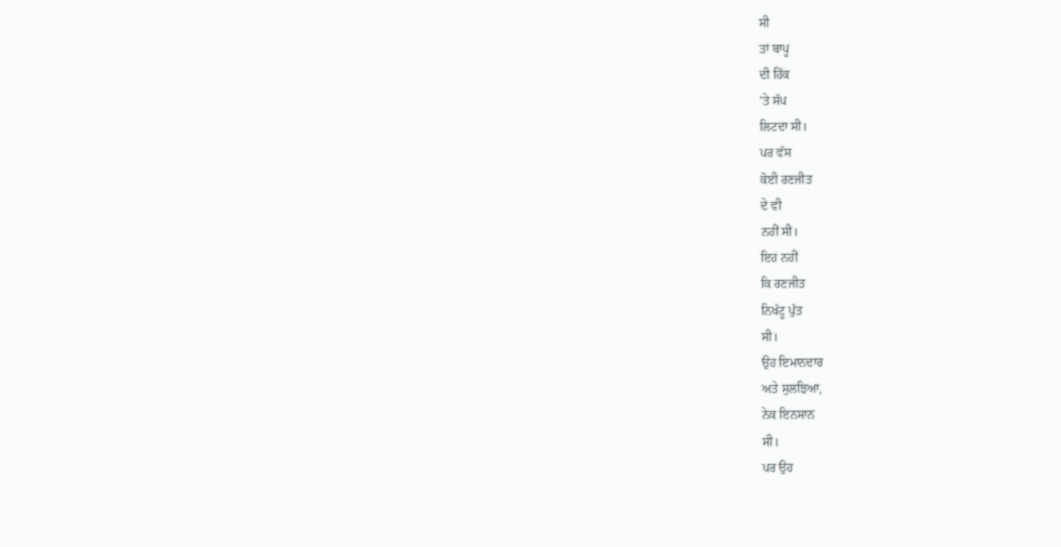ਸੀ
ਤਾਂ ਬਾਪੂ
ਦੀ ਹਿੱਕ
'ਤੇ ਸੱਪ
ਲਿਟਦਾ ਸੀ।
ਪਰ ਵੱਸ
ਕੋਈ ਰਣਜੀਤ
ਦੇ ਵੀ
ਨਹੀਂ ਸੀ।
ਇਹ ਨਹੀਂ
ਕਿ ਰਣਜੀਤ
ਨਿਖੱਟੂ ਪੁੱਤ
ਸੀ।
ਉਹ ਇਮਾਨਦਾਰ
ਅਤੇ ਸੁਲਝਿਆ,
ਨੇਕ ਇਨਸਾਨ
ਸੀ।
ਪਰ ਉਹ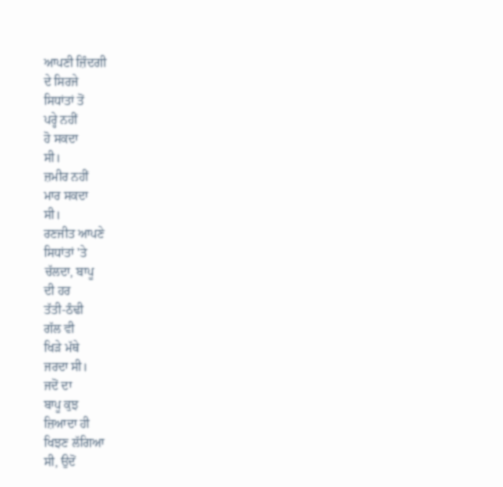ਆਪਣੀ ਜ਼ਿੰਦਗੀ
ਦੇ ਸਿਰਜੇ
ਸਿਧਾਂਤਾਂ ਤੋਂ
ਪਰ੍ਹੇ ਨਹੀਂ
ਹੋ ਸਕਦਾ
ਸੀ।
ਜ਼ਮੀਰ ਨਹੀਂ
ਮਾਰ ਸਕਦਾ
ਸੀ।
ਰਣਜੀਤ ਆਪਣੇ
ਸਿਧਾਂਤਾਂ 'ਤੇ
ਚੱਲਦਾ, ਬਾਪੂ
ਦੀ ਹਰ
ਤੱਤੀ-ਠੰਢੀ
ਗੱਲ ਵੀ
ਖਿੜੇ ਮੱਥੇ
ਜਰਦਾ ਸੀ।
ਜਦੋਂ ਦਾ
ਬਾਪੂ ਕੁਝ
ਜ਼ਿਆਦਾ ਹੀ
ਖਿਝਣ ਲੱਗਿਆ
ਸੀ, ਉਦੋਂ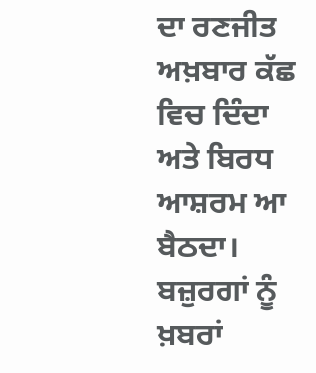ਦਾ ਰਣਜੀਤ
ਅਖ਼ਬਾਰ ਕੱਛ
ਵਿਚ ਦਿੰਦਾ
ਅਤੇ ਬਿਰਧ
ਆਸ਼ਰਮ ਆ
ਬੈਠਦਾ।
ਬਜ਼ੁਰਗਾਂ ਨੂੰ
ਖ਼ਬਰਾਂ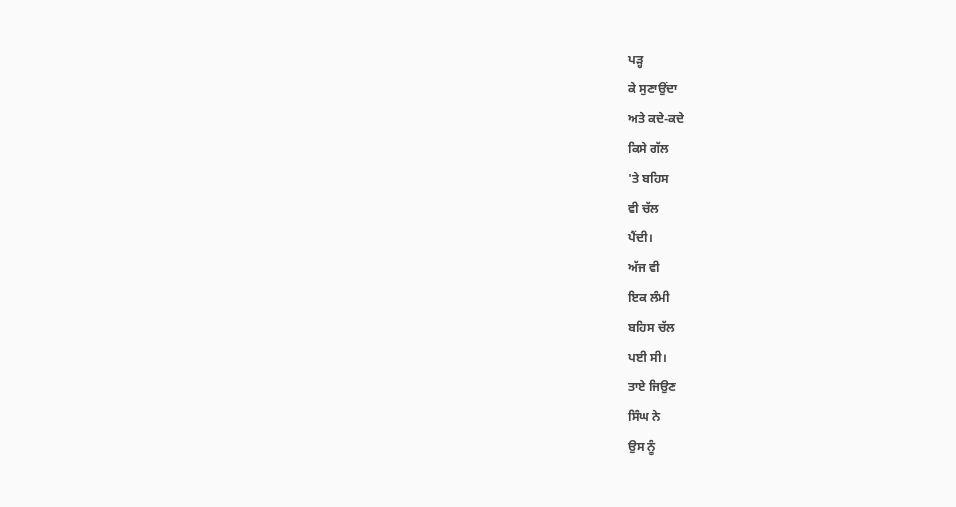ਪੜ੍ਹ
ਕੇ ਸੁਣਾਉਂਦਾ
ਅਤੇ ਕਦੇ-ਕਦੇ
ਕਿਸੇ ਗੱਲ
'ਤੇ ਬਹਿਸ
ਵੀ ਚੱਲ
ਪੈਂਦੀ।
ਅੱਜ ਵੀ
ਇਕ ਲੰਮੀ
ਬਹਿਸ ਚੱਲ
ਪਈ ਸੀ।
ਤਾਏ ਜਿਉਣ
ਸਿੰਘ ਨੇ
ਉਸ ਨੂੰ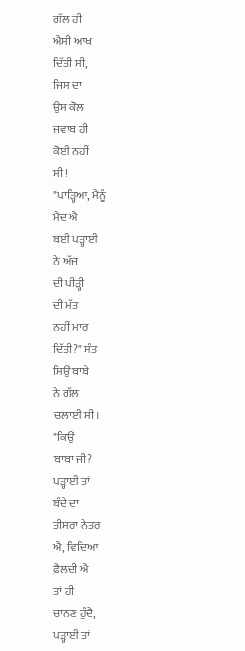ਗੱਲ ਹੀ
ਐਸੀ ਆਖ
ਦਿੱਤੀ ਸੀ,
ਜਿਸ ਦਾ
ਉਸ ਕੋਲ
ਜਵਾਬ ਹੀ
ਕੋਈ ਨਹੀਂ
ਸੀ!
"ਪਾੜ੍ਹਿਆ, ਮੈਨੂੰ
ਮੈਦ ਐ
ਬਈ ਪੜ੍ਹਾਈ
ਨੇ ਅੱਜ
ਦੀ ਪੀੜ੍ਹੀ
ਦੀ ਮੱਤ
ਨਹੀਂ ਮਾਰ
ਦਿੱਤੀ?" ਸੰਤ
ਸਿਉਂ ਬਾਬੇ
ਨੇ ਗੱਲ
ਚਲਾਈ ਸੀ।
"ਕਿਉਂ
ਬਾਬਾ ਜੀ?
ਪੜ੍ਹਾਈ ਤਾਂ
ਬੰਦੇ ਦਾ
ਤੀਸਰਾ ਨੇਤਰ
ਐ, ਵਿਦਿਆ
ਫ਼ੈਲਦੀ ਐ
ਤਾਂ ਹੀ
ਚਾਨਣ ਹੁੰਦੈ,
ਪੜ੍ਹਾਈ ਤਾਂ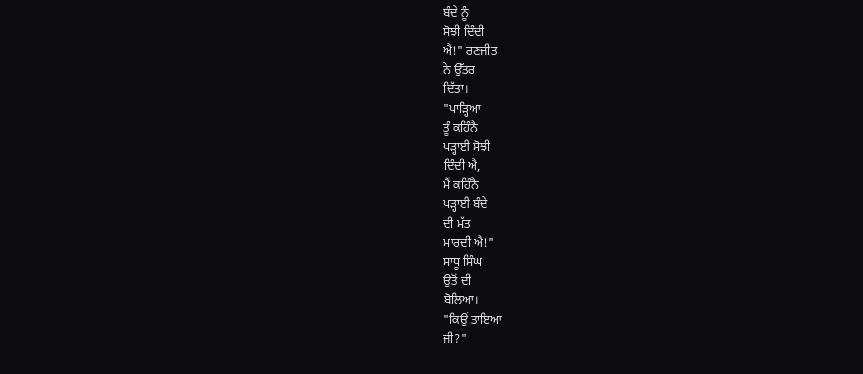ਬੰਦੇ ਨੂੰ
ਸੋਝੀ ਦਿੰਦੀ
ਐ!" ਰਣਜੀਤ
ਨੇ ਉੱਤਰ
ਦਿੱਤਾ।
"ਪਾੜ੍ਹਿਆ
ਤੂੰ ਕਹਿੰਨੈ
ਪੜ੍ਹਾਈ ਸੋਝੀ
ਦਿੰਦੀ ਐ,
ਮੈਂ ਕਹਿੰਨੈ
ਪੜ੍ਹਾਈ ਬੰਦੇ
ਦੀ ਮੱਤ
ਮਾਰਦੀ ਐ!"
ਸਾਧੂ ਸਿੰਘ
ਉਤੋਂ ਦੀ
ਬੋਲਿਆ।
"ਕਿਉਂ ਤਾਇਆ
ਜੀ?"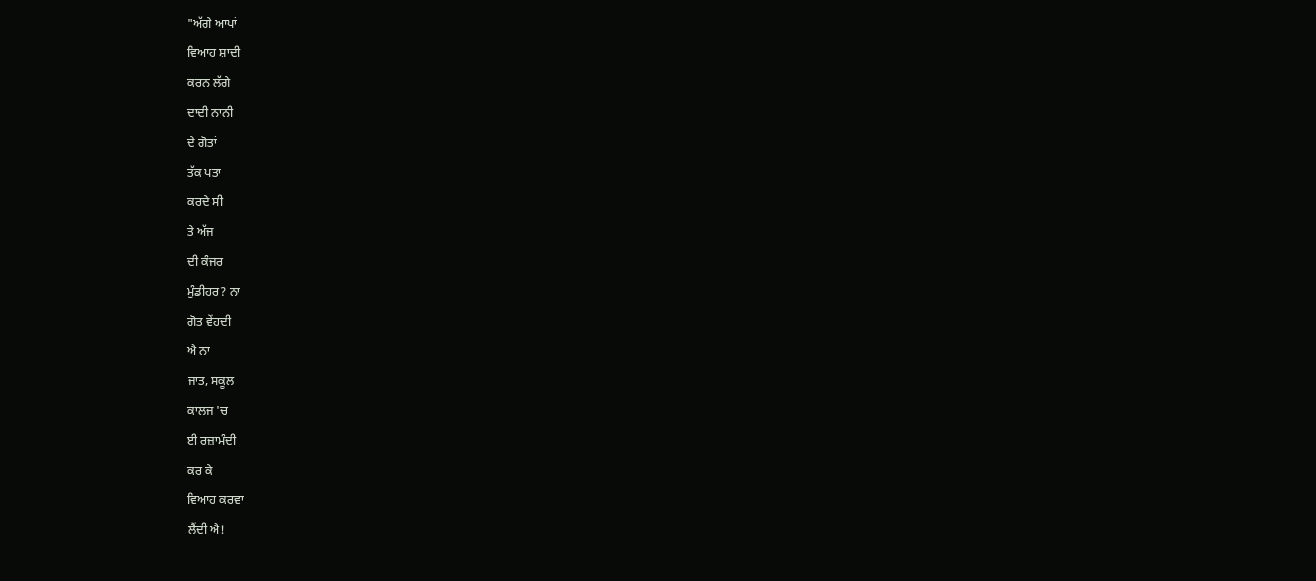"ਅੱਗੇ ਆਪਾਂ
ਵਿਆਹ ਸ਼ਾਦੀ
ਕਰਨ ਲੱਗੇ
ਦਾਦੀ ਨਾਨੀ
ਦੇ ਗੋਤਾਂ
ਤੱਕ ਪਤਾ
ਕਰਦੇ ਸੀ
ਤੇ ਅੱਜ
ਦੀ ਕੰਜਰ
ਮੁੰਡੀਹਰ? ਨਾ
ਗੋਤ ਵੇਂਹਦੀ
ਐ ਨਾ
ਜਾਤ, ਸਕੂਲ
ਕਾਲਜ 'ਚ
ਈ ਰਜ਼ਾਮੰਦੀ
ਕਰ ਕੇ
ਵਿਆਹ ਕਰਵਾ
ਲੈਂਦੀ ਐ!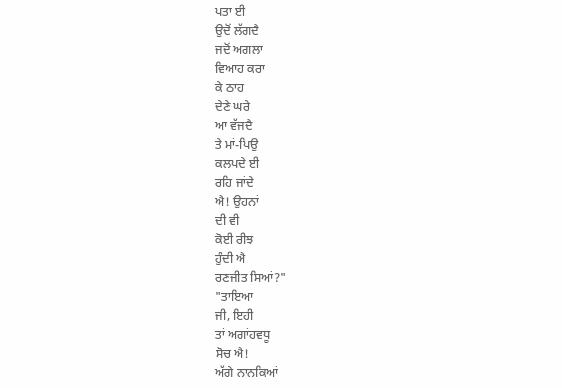ਪਤਾ ਈ
ਉਦੋਂ ਲੱਗਦੈ
ਜਦੋਂ ਅਗਲਾ
ਵਿਆਹ ਕਰਾ
ਕੇ ਠਾਹ
ਦੇਣੇ ਘਰੇ
ਆ ਵੱਜਦੈ
ਤੇ ਮਾਂ-ਪਿਉ
ਕਲਪਦੇ ਈ
ਰਹਿ ਜਾਂਦੇ
ਐ! ਉਹਨਾਂ
ਦੀ ਵੀ
ਕੋਈ ਰੀਝ
ਹੁੰਦੀ ਐ
ਰਣਜੀਤ ਸਿਆਂ?"
"ਤਾਇਆ
ਜੀ, ਇਹੀ
ਤਾਂ ਅਗਾਂਹਵਧੂ
ਸੋਚ ਐ!
ਅੱਗੇ ਨਾਨਕਿਆਂ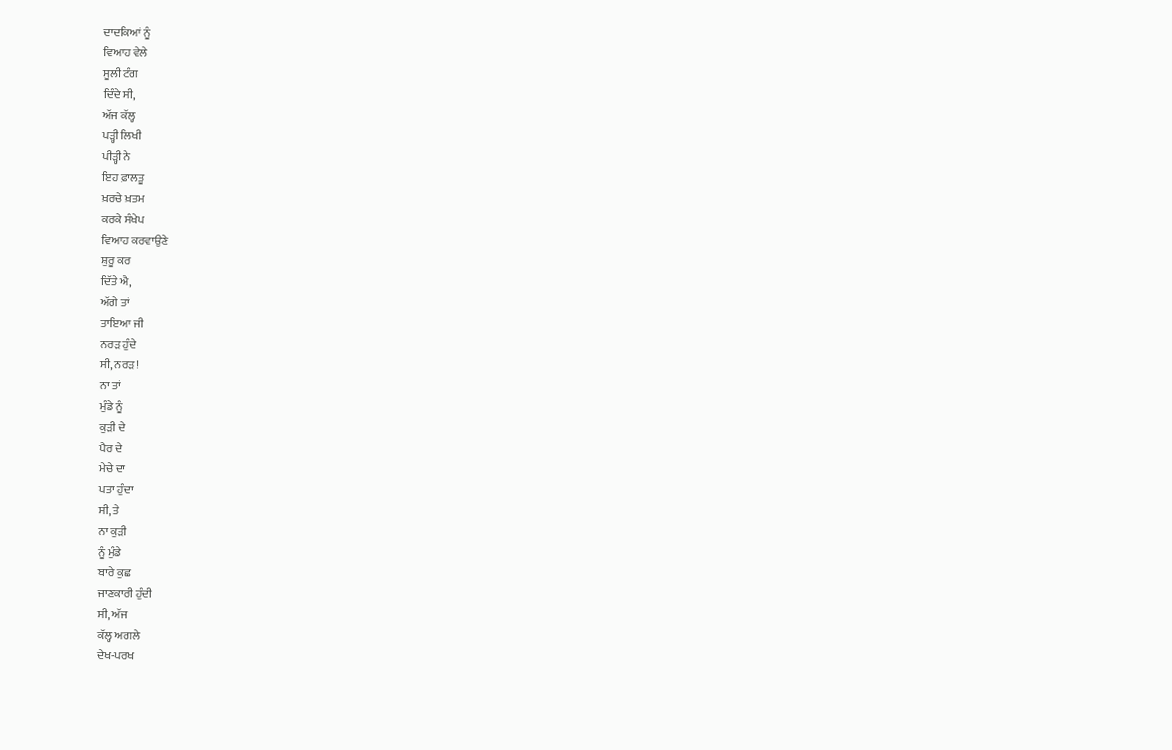ਦਾਦਕਿਆਂ ਨੂੰ
ਵਿਆਹ ਵੇਲੇ
ਸੂਲੀ ਟੰਗ
ਦਿੰਦੇ ਸੀ,
ਅੱਜ ਕੱਲ੍ਹ
ਪੜ੍ਹੀ ਲਿਖੀ
ਪੀੜ੍ਹੀ ਨੇ
ਇਹ ਫ਼ਾਲਤੂ
ਖ਼ਰਚੇ ਖ਼ਤਮ
ਕਰਕੇ ਸੰਖੇਪ
ਵਿਆਹ ਕਰਵਾਉਣੇ
ਸ਼ੁਰੂ ਕਰ
ਦਿੱਤੇ ਐ,
ਅੱਗੇ ਤਾਂ
ਤਾਇਆ ਜੀ
ਨਰੜ ਹੁੰਦੇ
ਸੀ, ਨਰੜ!
ਨਾ ਤਾਂ
ਮੁੰਡੇ ਨੂੰ
ਕੁੜੀ ਦੇ
ਪੈਰ ਦੇ
ਮੇਚੇ ਦਾ
ਪਤਾ ਹੁੰਦਾ
ਸੀ, ਤੇ
ਨਾ ਕੁੜੀ
ਨੂੰ ਮੁੰਡੇ
ਬਾਰੇ ਕੁਛ
ਜਾਣਕਾਰੀ ਹੁੰਦੀ
ਸੀ, ਅੱਜ
ਕੱਲ੍ਹ ਅਗਲੇ
ਦੇਖ-ਪਰਖ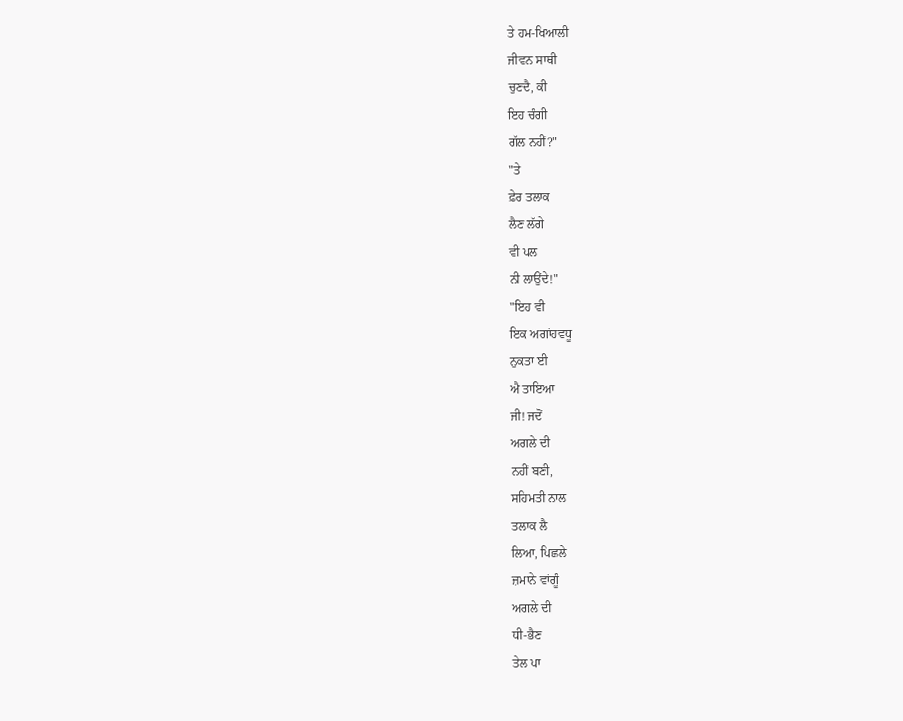ਤੇ ਹਮ-ਖਿਆਲੀ
ਜੀਵਨ ਸਾਥੀ
ਚੁਣਦੈ, ਕੀ
ਇਹ ਚੰਗੀ
ਗੱਲ ਨਹੀਂ?"
"ਤੇ
ਫ਼ੇਰ ਤਲਾਕ
ਲੈਣ ਲੱਗੇ
ਵੀ ਪਲ
ਨੀ ਲਾਉਂਦੇ!"
"ਇਹ ਵੀ
ਇਕ ਅਗਾਂਹਵਧੂ
ਨੁਕਤਾ ਈ
ਐ ਤਾਇਆ
ਜੀ! ਜਦੋਂ
ਅਗਲੇ ਦੀ
ਨਹੀਂ ਬਣੀ,
ਸਹਿਮਤੀ ਨਾਲ
ਤਲਾਕ ਲੈ
ਲਿਆ, ਪਿਛਲੇ
ਜ਼ਮਾਨੇ ਵਾਂਗੂੰ
ਅਗਲੇ ਦੀ
ਧੀ-ਭੈਣ
ਤੇਲ ਪਾ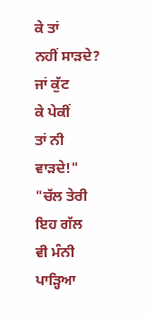ਕੇ ਤਾਂ
ਨਹੀਂ ਸਾੜਦੇ?
ਜਾਂ ਕੁੱਟ
ਕੇ ਪੇਕੀਂ
ਤਾਂ ਨੀ
ਵਾੜਦੇ!"
"ਚੱਲ ਤੇਰੀ
ਇਹ ਗੱਲ
ਵੀ ਮੰਨੀ
ਪਾੜ੍ਹਿਆ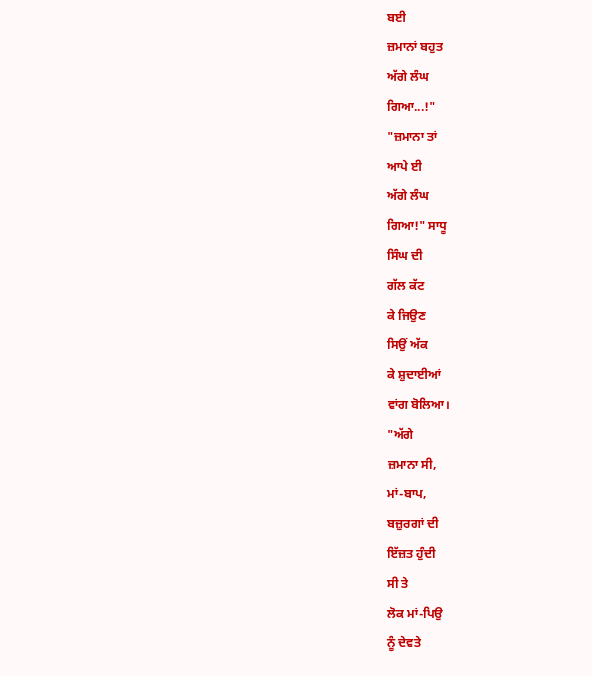ਬਈ
ਜ਼ਮਾਨਾਂ ਬਹੁਤ
ਅੱਗੇ ਲੰਘ
ਗਿਆ...!"
"ਜ਼ਮਾਨਾ ਤਾਂ
ਆਪੇ ਈ
ਅੱਗੇ ਲੰਘ
ਗਿਆ!" ਸਾਧੂ
ਸਿੰਘ ਦੀ
ਗੱਲ ਕੱਟ
ਕੇ ਜਿਉਣ
ਸਿਉਂ ਅੱਕ
ਕੇ ਸ਼ੁਦਾਈਆਂ
ਵਾਂਗ ਬੋਲਿਆ।
"ਅੱਗੇ
ਜ਼ਮਾਨਾ ਸੀ,
ਮਾਂ-ਬਾਪ,
ਬਜ਼ੁਰਗਾਂ ਦੀ
ਇੱਜ਼ਤ ਹੁੰਦੀ
ਸੀ ਤੇ
ਲੋਕ ਮਾਂ-ਪਿਉ
ਨੂੰ ਦੇਵਤੇ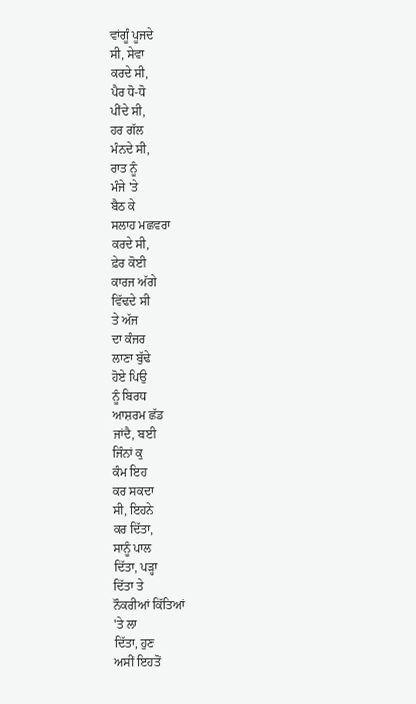ਵਾਂਗੂੰ ਪੂਜਦੇ
ਸੀ, ਸੇਵਾ
ਕਰਦੇ ਸੀ,
ਪੈਰ ਧੋ-ਧੋ
ਪੀਂਦੇ ਸੀ,
ਹਰ ਗੱਲ
ਮੰਨਦੇ ਸੀ,
ਰਾਤ ਨੂੰ
ਮੰਜੇ 'ਤੇ
ਬੈਠ ਕੇ
ਸਲਾਹ ਮਛਵਰਾ
ਕਰਦੇ ਸੀ,
ਫ਼ੇਰ ਕੋਈ
ਕਾਰਜ ਅੱਗੇ
ਵਿੱਢਦੇ ਸੀ
ਤੇ ਅੱਜ
ਦਾ ਕੰਜਰ
ਲਾਣਾ ਬੁੱਢੇ
ਹੋਏ ਪਿਉ
ਨੂੰ ਬਿਰਧ
ਆਸ਼ਰਮ ਛੱਡ
ਜਾਂਦੈ, ਬਈ
ਜਿੰਨਾਂ ਕੁ
ਕੰਮ ਇਹ
ਕਰ ਸਕਦਾ
ਸੀ, ਇਹਨੇ
ਕਰ ਦਿੱਤਾ,
ਸਾਨੂੰ ਪਾਲ
ਦਿੱਤਾ, ਪੜ੍ਹਾ
ਦਿੱਤਾ ਤੇ
ਨੌਕਰੀਆਂ ਕਿੱਤਿਆਂ
'ਤੇ ਲਾ
ਦਿੱਤਾ, ਹੁਣ
ਅਸੀਂ ਇਹਤੋਂ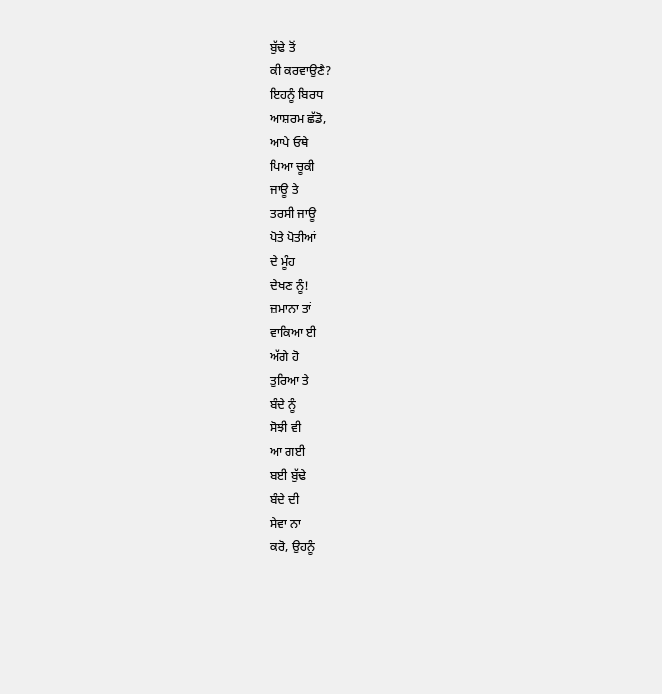ਬੁੱਢੇ ਤੋਂ
ਕੀ ਕਰਵਾਉਣੈ?
ਇਹਨੂੰ ਬਿਰਧ
ਆਸ਼ਰਮ ਛੱਡੋ,
ਆਪੇ ਓਥੇ
ਪਿਆ ਚੂਕੀ
ਜਾਊ ਤੇ
ਤਰਸੀ ਜਾਊ
ਪੋਤੇ ਪੋਤੀਆਂ
ਦੇ ਮੂੰਹ
ਦੇਖਣ ਨੂੰ!
ਜ਼ਮਾਨਾ ਤਾਂ
ਵਾਕਿਆ ਈ
ਅੱਗੇ ਹੋ
ਤੁਰਿਆ ਤੇ
ਬੰਦੇ ਨੂੰ
ਸੋਝੀ ਵੀ
ਆ ਗਈ
ਬਈ ਬੁੱਢੇ
ਬੰਦੇ ਦੀ
ਸੇਵਾ ਨਾ
ਕਰੋ, ਉਹਨੂੰ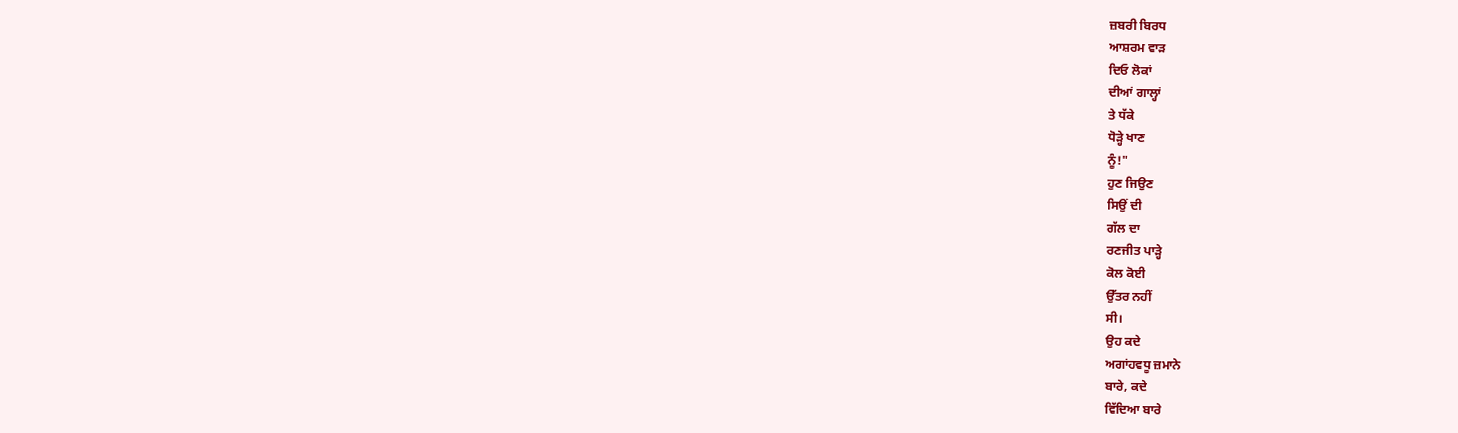ਜ਼ਬਰੀ ਬਿਰਧ
ਆਸ਼ਰਮ ਵਾੜ
ਦਿਓ ਲੋਕਾਂ
ਦੀਆਂ ਗਾਲ੍ਹਾਂ
ਤੇ ਧੱਕੇ
ਧੋੜ੍ਹੇ ਖਾਣ
ਨੂੰ!"
ਹੁਣ ਜਿਉਣ
ਸਿਉਂ ਦੀ
ਗੱਲ ਦਾ
ਰਣਜੀਤ ਪਾੜ੍ਹੇ
ਕੋਲ ਕੋਈ
ਉੱਤਰ ਨਹੀਂ
ਸੀ।
ਉਹ ਕਦੇ
ਅਗਾਂਹਵਧੂ ਜ਼ਮਾਨੇ
ਬਾਰੇ, ਕਦੇ
ਵਿੱਦਿਆ ਬਾਰੇ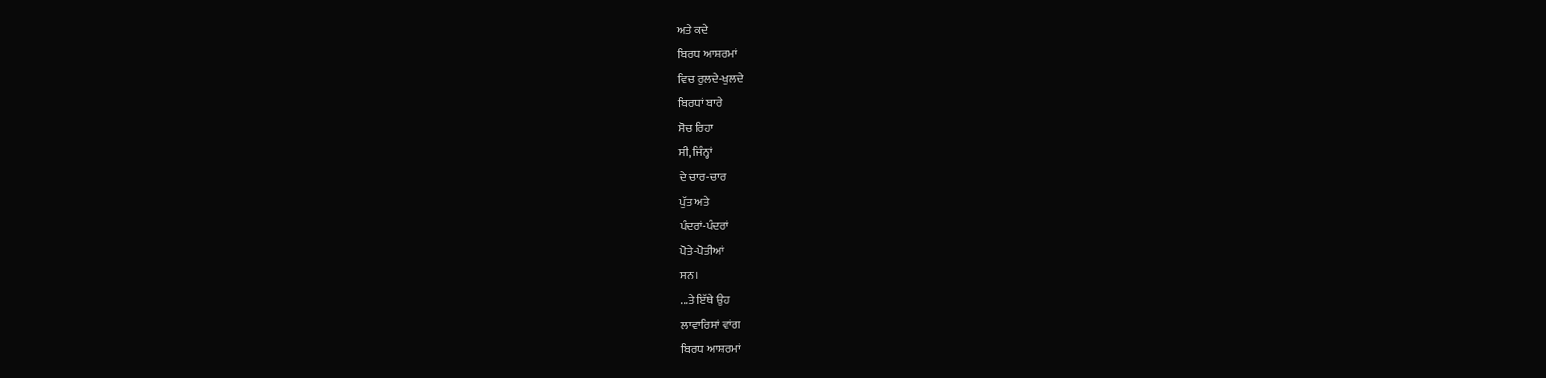ਅਤੇ ਕਦੇ
ਬਿਰਧ ਆਸ਼ਰਮਾਂ
ਵਿਚ ਰੁਲਦੇ-ਖੁਲਦੇ
ਬਿਰਧਾਂ ਬਾਰੇ
ਸੋਚ ਰਿਹਾ
ਸੀ, ਜਿੰਨ੍ਹਾਂ
ਦੇ ਚਾਰ-ਚਾਰ
ਪੁੱਤ ਅਤੇ
ਪੰਦਰਾਂ-ਪੰਦਰਾਂ
ਪੋਤੇ-ਪੋਤੀਆਂ
ਸਨ।
...ਤੇ ਇੱਥੇ ਉਹ
ਲਾਵਾਰਿਸਾਂ ਵਾਂਗ
ਬਿਰਧ ਆਸ਼ਰਮਾਂ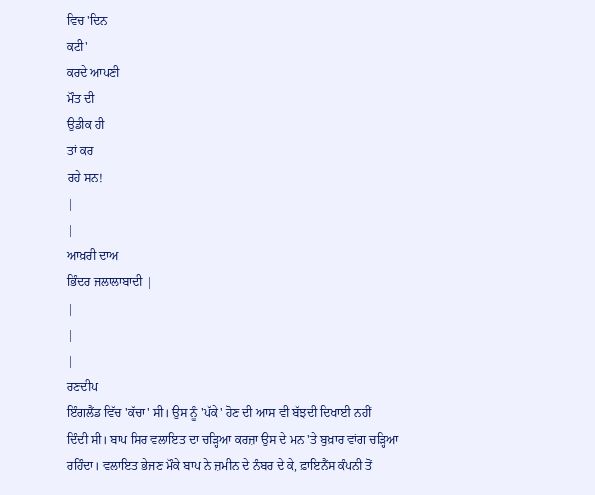ਵਿਚ 'ਦਿਨ
ਕਟੀ'
ਕਰਦੇ ਆਪਣੀ
ਮੌਤ ਦੀ
ਉਡੀਕ ਹੀ
ਤਾਂ ਕਰ
ਰਹੇ ਸਨ!
|
|
ਆਖ਼ਰੀ ਦਾਅ
ਭਿੰਦਰ ਜਲਾਲਾਬਾਦੀ |
|
|
|
ਰਣਦੀਪ
ਇੰਗਲੈਂਡ ਵਿੱਚ 'ਕੱਚਾ' ਸੀ। ਉਸ ਨੂੰ 'ਪੱਕੇ' ਹੋਣ ਦੀ ਆਸ ਵੀ ਬੱਝਦੀ ਦਿਖਾਈ ਨਹੀਂ
ਦਿੰਦੀ ਸੀ। ਬਾਪ ਸਿਰ ਵਲਾਇਤ ਦਾ ਚੜ੍ਹਿਆ ਕਰਜ਼ਾ ਉਸ ਦੇ ਮਨ 'ਤੇ ਬੁਖ਼ਾਰ ਵਾਂਗ ਚੜ੍ਹਿਆ
ਰਹਿੰਦਾ। ਵਲਾਇਤ ਭੇਜਣ ਮੌਕੇ ਬਾਪ ਨੇ ਜ਼ਮੀਨ ਦੇ ਨੰਬਰ ਦੇ ਕੇ, ਫ਼ਾਇਨੈਂਸ ਕੰਪਨੀ ਤੋਂ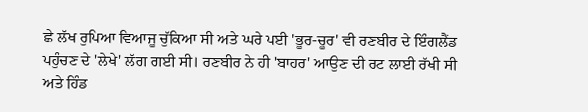ਛੇ ਲੱਖ ਰੁਪਿਆ ਵਿਆਜੂ ਚੁੱਕਿਆ ਸੀ ਅਤੇ ਘਰੇ ਪਈ 'ਭੂਰ-ਚੂਰ' ਵੀ ਰਣਬੀਰ ਦੇ ਇੰਗਲੈਂਡ
ਪਹੁੰਚਣ ਦੇ 'ਲੇਖੇ' ਲੱਗ ਗਈ ਸੀ। ਰਣਬੀਰ ਨੇ ਹੀ 'ਬਾਹਰ' ਆਉਣ ਦੀ ਰਟ ਲਾਈ ਰੱਖੀ ਸੀ
ਅਤੇ ਹਿੰਡ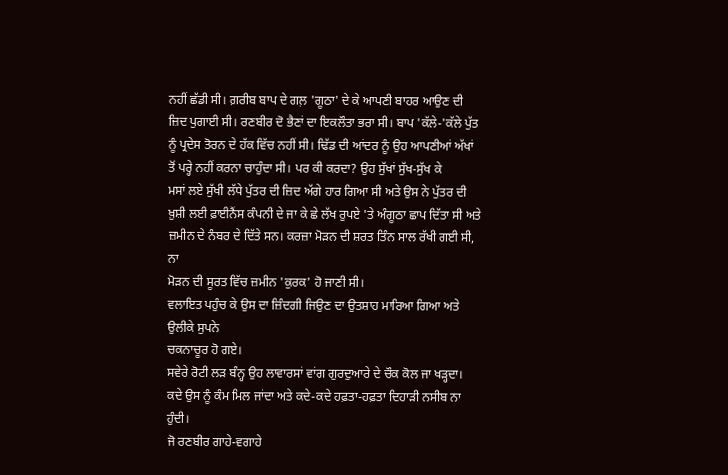ਨਹੀਂ ਛੱਡੀ ਸੀ। ਗ਼ਰੀਬ ਬਾਪ ਦੇ ਗਲ਼ 'ਗੂਠਾ' ਦੇ ਕੇ ਆਪਣੀ ਬਾਹਰ ਆਉਣ ਦੀ
ਜ਼ਿਦ ਪੁਗਾਈ ਸੀ। ਰਣਬੀਰ ਦੋ ਭੈਣਾਂ ਦਾ ਇਕਲੌਤਾ ਭਰਾ ਸੀ। ਬਾਪ 'ਕੱਲੇ-'ਕੱਲੇ ਪੁੱਤ
ਨੂੰ ਪ੍ਰਦੇਸ ਤੋਰਨ ਦੇ ਹੱਕ ਵਿੱਚ ਨਹੀਂ ਸੀ। ਢਿੱਡ ਦੀ ਆਂਦਰ ਨੂੰ ਉਹ ਆਪਣੀਆਂ ਅੱਖਾਂ
ਤੋਂ ਪਰ੍ਹੇ ਨਹੀਂ ਕਰਨਾ ਚਾਹੁੰਦਾ ਸੀ। ਪਰ ਕੀ ਕਰਦਾ? ਉਹ ਸੁੱਖਾਂ ਸੁੱਖ-ਸੁੱਖ ਕੇ
ਮਸਾਂ ਲਏ ਸੁੱਖੀ ਲੱਧੇ ਪੁੱਤਰ ਦੀ ਜ਼ਿਦ ਅੱਗੇ ਹਾਰ ਗਿਆ ਸੀ ਅਤੇ ਉਸ ਨੇ ਪੁੱਤਰ ਦੀ
ਖ਼ੁਸ਼ੀ ਲਈ ਫ਼ਾਈਨੈਂਸ ਕੰਪਨੀ ਦੇ ਜਾ ਕੇ ਛੇ ਲੱਖ ਰੁਪਏ 'ਤੇ ਅੰਗੂਠਾ ਛਾਪ ਦਿੱਤਾ ਸੀ ਅਤੇ
ਜ਼ਮੀਨ ਦੇ ਨੰਬਰ ਦੇ ਦਿੱਤੇ ਸਨ। ਕਰਜ਼ਾ ਮੋੜਨ ਦੀ ਸ਼ਰਤ ਤਿੰਨ ਸਾਲ ਰੱਖੀ ਗਈ ਸੀ, ਨਾ
ਮੋੜਨ ਦੀ ਸੂਰਤ ਵਿੱਚ ਜ਼ਮੀਨ 'ਕੁਰਕ' ਹੋ ਜਾਣੀ ਸੀ।
ਵਲਾਇਤ ਪਹੁੰਚ ਕੇ ਉਸ ਦਾ ਜ਼ਿੰਦਗੀ ਜਿਉਣ ਦਾ ਉਤਸ਼ਾਹ ਮਾਰਿਆ ਗਿਆ ਅਤੇ ਉਲੀਕੇ ਸੁਪਨੇ
ਚਕਨਾਚੂਰ ਹੋ ਗਏ।
ਸਵੇਰੇ ਰੋਟੀ ਲੜ ਬੰਨ੍ਹ ਉਹ ਲਾਵਾਰਸਾਂ ਵਾਂਗ ਗੁਰਦੁਆਰੇ ਦੇ ਚੌਕ ਕੋਲ ਜਾ ਖੜ੍ਹਦਾ।
ਕਦੇ ਉਸ ਨੂੰ ਕੰਮ ਮਿਲ ਜਾਂਦਾ ਅਤੇ ਕਦੇ-ਕਦੇ ਹਫ਼ਤਾ-ਹਫ਼ਤਾ ਦਿਹਾੜੀ ਨਸੀਬ ਨਾ ਹੁੰਦੀ।
ਜੋ ਰਣਬੀਰ ਗਾਹੇ-ਵਗਾਹੇ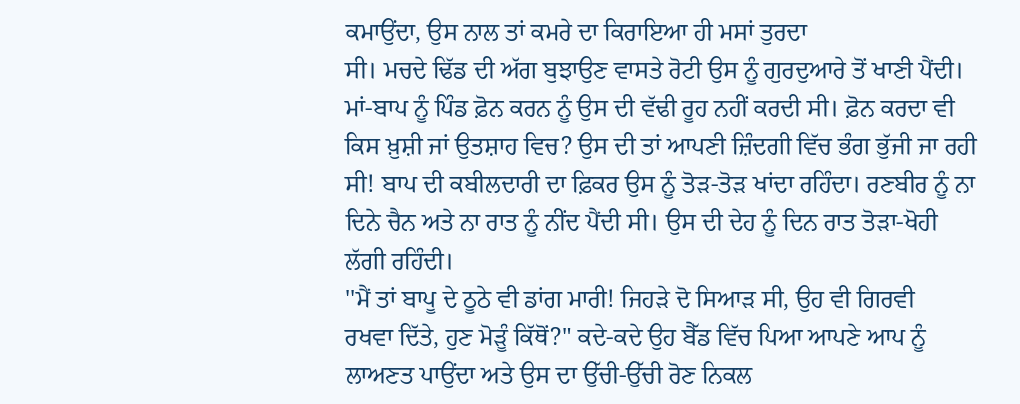ਕਮਾਉਂਦਾ, ਉਸ ਨਾਲ ਤਾਂ ਕਮਰੇ ਦਾ ਕਿਰਾਇਆ ਹੀ ਮਸਾਂ ਤੁਰਦਾ
ਸੀ। ਮਚਦੇ ਢਿੱਡ ਦੀ ਅੱਗ ਬੁਝਾਉਣ ਵਾਸਤੇ ਰੋਟੀ ਉਸ ਨੂੰ ਗੁਰਦੁਆਰੇ ਤੋਂ ਖਾਣੀ ਪੈਂਦੀ।
ਮਾਂ-ਬਾਪ ਨੂੰ ਪਿੰਡ ਫ਼ੋਨ ਕਰਨ ਨੂੰ ਉਸ ਦੀ ਵੱਢੀ ਰੂਹ ਨਹੀਂ ਕਰਦੀ ਸੀ। ਫ਼ੋਨ ਕਰਦਾ ਵੀ
ਕਿਸ ਖ਼ੁਸ਼ੀ ਜਾਂ ਉਤਸ਼ਾਹ ਵਿਚ? ਉਸ ਦੀ ਤਾਂ ਆਪਣੀ ਜ਼ਿੰਦਗੀ ਵਿੱਚ ਭੰਗ ਭੁੱਜੀ ਜਾ ਰਹੀ
ਸੀ! ਬਾਪ ਦੀ ਕਬੀਲਦਾਰੀ ਦਾ ਫ਼ਿਕਰ ਉਸ ਨੂੰ ਤੋੜ-ਤੋੜ ਖਾਂਦਾ ਰਹਿੰਦਾ। ਰਣਬੀਰ ਨੂੰ ਨਾ
ਦਿਨੇ ਚੈਨ ਅਤੇ ਨਾ ਰਾਤ ਨੂੰ ਨੀਂਦ ਪੈਂਦੀ ਸੀ। ਉਸ ਦੀ ਦੇਹ ਨੂੰ ਦਿਨ ਰਾਤ ਤੋੜਾ-ਖੋਹੀ
ਲੱਗੀ ਰਹਿੰਦੀ।
''ਮੈਂ ਤਾਂ ਬਾਪੂ ਦੇ ਠੂਠੇ ਵੀ ਡਾਂਗ ਮਾਰੀ! ਜਿਹੜੇ ਦੋ ਸਿਆੜ ਸੀ, ਉਹ ਵੀ ਗਿਰਵੀ
ਰਖਵਾ ਦਿੱਤੇ, ਹੁਣ ਮੋੜੂੰ ਕਿੱਥੋਂ?" ਕਦੇ-ਕਦੇ ਉਹ ਬੈੱਡ ਵਿੱਚ ਪਿਆ ਆਪਣੇ ਆਪ ਨੂੰ
ਲਾਅਣਤ ਪਾਉਂਦਾ ਅਤੇ ਉਸ ਦਾ ਉੱਚੀ-ਉੱਚੀ ਰੋਣ ਨਿਕਲ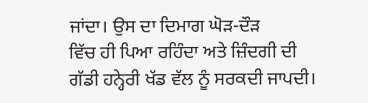ਜਾਂਦਾ। ਉਸ ਦਾ ਦਿਮਾਗ ਘੋੜ-ਦੌੜ
ਵਿੱਚ ਹੀ ਪਿਆ ਰਹਿੰਦਾ ਅਤੇ ਜ਼ਿੰਦਗੀ ਦੀ ਗੱਡੀ ਹਨ੍ਹੇਰੀ ਖੱਡ ਵੱਲ ਨੂੰ ਸਰਕਦੀ ਜਾਪਦੀ।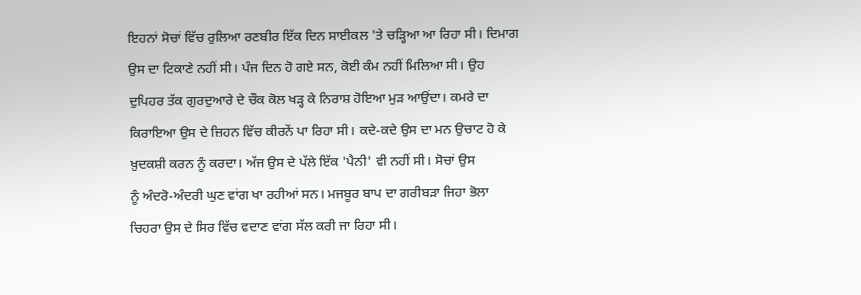ਇਹਨਾਂ ਸੋਚਾਂ ਵਿੱਚ ਰੁਲਿਆ ਰਣਬੀਰ ਇੱਕ ਦਿਨ ਸਾਈਕਲ 'ਤੇ ਚੜ੍ਹਿਆ ਆ ਰਿਹਾ ਸੀ। ਦਿਮਾਗ
ਉਸ ਦਾ ਟਿਕਾਣੇ ਨਹੀਂ ਸੀ। ਪੰਜ ਦਿਨ ਹੋ ਗਏ ਸਨ, ਕੋਈ ਕੰਮ ਨਹੀਂ ਮਿਲਿਆ ਸੀ। ਉਹ
ਦੁਪਿਹਰ ਤੱਕ ਗੁਰਦੁਆਰੇ ਦੇ ਚੌਕ ਕੋਲ ਖੜ੍ਹ ਕੇ ਨਿਰਾਸ਼ ਹੋਇਆ ਮੁੜ ਆਉਂਦਾ। ਕਮਰੇ ਦਾ
ਕਿਰਾਇਆ ਉਸ ਦੇ ਜ਼ਿਹਨ ਵਿੱਚ ਕੀਰਨੇਂ ਪਾ ਰਿਹਾ ਸੀ। ਕਦੇ-ਕਦੇ ਉਸ ਦਾ ਮਨ ਉਚਾਟ ਹੋ ਕੇ
ਖ਼ੁਦਕਸ਼ੀ ਕਰਨ ਨੂੰ ਕਰਦਾ। ਅੱਜ ਉਸ ਦੇ ਪੱਲੇ ਇੱਕ 'ਪੈਨੀ' ਵੀ ਨਹੀਂ ਸੀ। ਸੋਚਾਂ ਉਸ
ਨੂੰ ਅੰਦਰੋ-ਅੰਦਰੀ ਘੁਣ ਵਾਂਗ ਖਾ ਰਹੀਆਂ ਸਨ। ਮਜਬੂਰ ਬਾਪ ਦਾ ਗਰੀਬੜਾ ਜਿਹਾ ਭੋਲਾ
ਚਿਹਰਾ ਉਸ ਦੇ ਸਿਰ ਵਿੱਚ ਵਦਾਣ ਵਾਂਗ ਸੱਲ ਕਰੀ ਜਾ ਰਿਹਾ ਸੀ।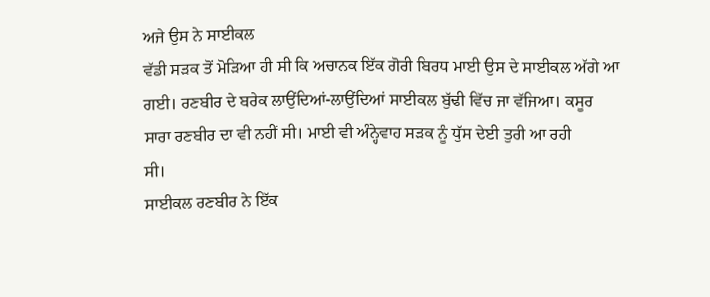ਅਜੇ ਉਸ ਨੇ ਸਾਈਕਲ
ਵੱਡੀ ਸੜਕ ਤੋਂ ਮੋੜਿਆ ਹੀ ਸੀ ਕਿ ਅਚਾਨਕ ਇੱਕ ਗੋਰੀ ਬਿਰਧ ਮਾਈ ਉਸ ਦੇ ਸਾਈਕਲ ਅੱਗੇ ਆ
ਗਈ। ਰਣਬੀਰ ਦੇ ਬਰੇਕ ਲਾਉਂਦਿਆਂ-ਲਾਉਂਦਿਆਂ ਸਾਈਕਲ ਬੁੱਢੀ ਵਿੱਚ ਜਾ ਵੱਜਿਆ। ਕਸੂਰ
ਸਾਰਾ ਰਣਬੀਰ ਦਾ ਵੀ ਨਹੀਂ ਸੀ। ਮਾਈ ਵੀ ਅੰਨ੍ਹੇਵਾਹ ਸੜਕ ਨੂੰ ਧੁੱਸ ਦੇਈ ਤੁਰੀ ਆ ਰਹੀ
ਸੀ।
ਸਾਈਕਲ ਰਣਬੀਰ ਨੇ ਇੱਕ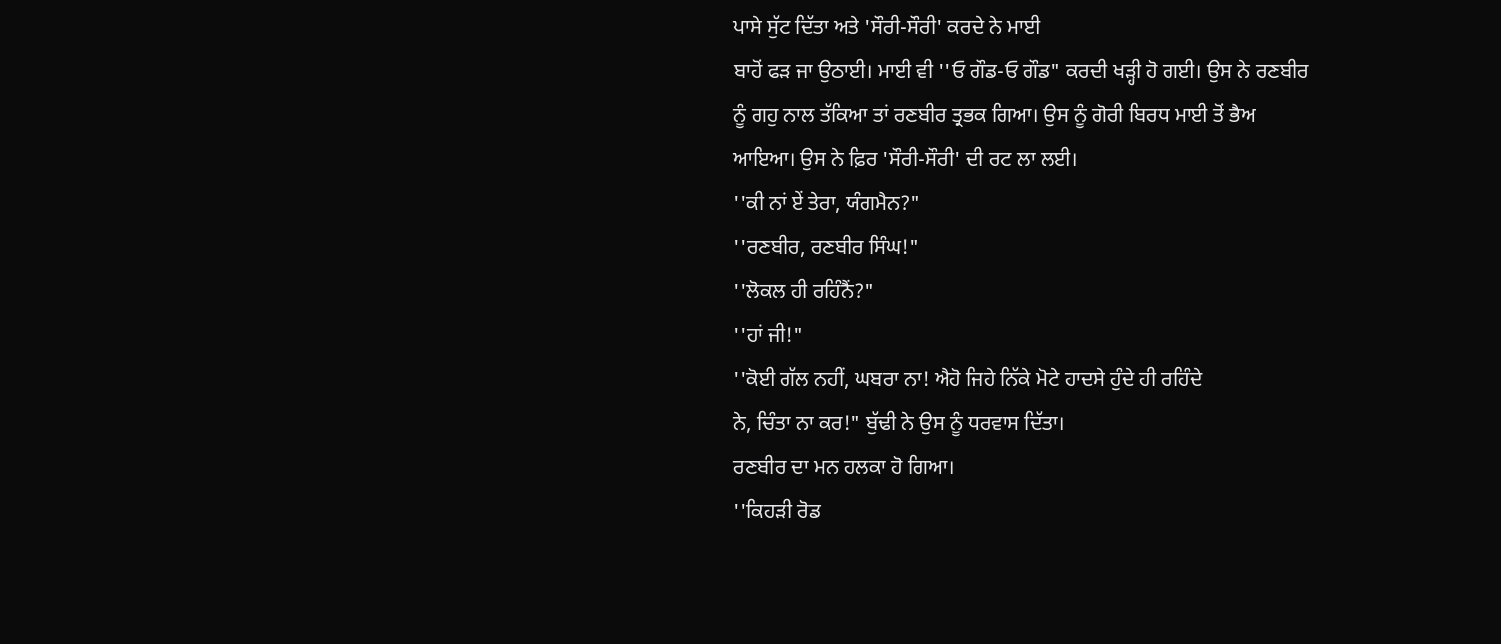ਪਾਸੇ ਸੁੱਟ ਦਿੱਤਾ ਅਤੇ 'ਸੌਰੀ-ਸੌਰੀ' ਕਰਦੇ ਨੇ ਮਾਈ
ਬਾਹੋਂ ਫੜ ਜਾ ਉਠਾਈ। ਮਾਈ ਵੀ ''ਓ ਗੌਡ-ਓ ਗੌਡ" ਕਰਦੀ ਖੜ੍ਹੀ ਹੋ ਗਈ। ਉਸ ਨੇ ਰਣਬੀਰ
ਨੂੰ ਗਹੁ ਨਾਲ ਤੱਕਿਆ ਤਾਂ ਰਣਬੀਰ ਤ੍ਰਭਕ ਗਿਆ। ਉਸ ਨੂੰ ਗੋਰੀ ਬਿਰਧ ਮਾਈ ਤੋਂ ਭੈਅ
ਆਇਆ। ਉਸ ਨੇ ਫ਼ਿਰ 'ਸੌਰੀ-ਸੌਰੀ' ਦੀ ਰਟ ਲਾ ਲਈ।
''ਕੀ ਨਾਂ ਏਂ ਤੇਰਾ, ਯੰਗਮੈਨ?"
''ਰਣਬੀਰ, ਰਣਬੀਰ ਸਿੰਘ!"
''ਲੋਕਲ ਹੀ ਰਹਿੰਨੈਂ?"
''ਹਾਂ ਜੀ!"
''ਕੋਈ ਗੱਲ ਨਹੀਂ, ਘਬਰਾ ਨਾ! ਐਹੋ ਜਿਹੇ ਨਿੱਕੇ ਮੋਟੇ ਹਾਦਸੇ ਹੁੰਦੇ ਹੀ ਰਹਿੰਦੇ
ਨੇ, ਚਿੰਤਾ ਨਾ ਕਰ!" ਬੁੱਢੀ ਨੇ ਉਸ ਨੂੰ ਧਰਵਾਸ ਦਿੱਤਾ।
ਰਣਬੀਰ ਦਾ ਮਨ ਹਲਕਾ ਹੋ ਗਿਆ।
''ਕਿਹੜੀ ਰੋਡ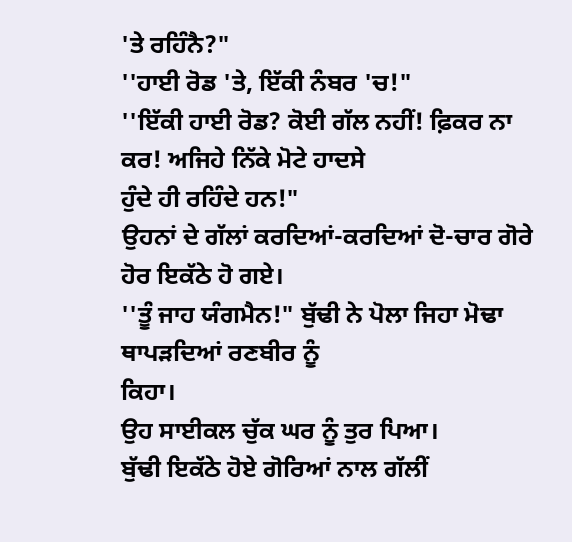'ਤੇ ਰਹਿੰਨੈ?"
''ਹਾਈ ਰੋਡ 'ਤੇ, ਇੱਕੀ ਨੰਬਰ 'ਚ!"
''ਇੱਕੀ ਹਾਈ ਰੋਡ? ਕੋਈ ਗੱਲ ਨਹੀਂ! ਫ਼ਿਕਰ ਨਾ ਕਰ! ਅਜਿਹੇ ਨਿੱਕੇ ਮੋਟੇ ਹਾਦਸੇ
ਹੁੰਦੇ ਹੀ ਰਹਿੰਦੇ ਹਨ!"
ਉਹਨਾਂ ਦੇ ਗੱਲਾਂ ਕਰਦਿਆਂ-ਕਰਦਿਆਂ ਦੋ-ਚਾਰ ਗੋਰੇ ਹੋਰ ਇਕੱਠੇ ਹੋ ਗਏ।
''ਤੂੰ ਜਾਹ ਯੰਗਮੈਨ!" ਬੁੱਢੀ ਨੇ ਪੋਲਾ ਜਿਹਾ ਮੋਢਾ ਥਾਪੜਦਿਆਂ ਰਣਬੀਰ ਨੂੰ
ਕਿਹਾ।
ਉਹ ਸਾਈਕਲ ਚੁੱਕ ਘਰ ਨੂੰ ਤੁਰ ਪਿਆ।
ਬੁੱਢੀ ਇਕੱਠੇ ਹੋਏ ਗੋਰਿਆਂ ਨਾਲ ਗੱਲੀਂ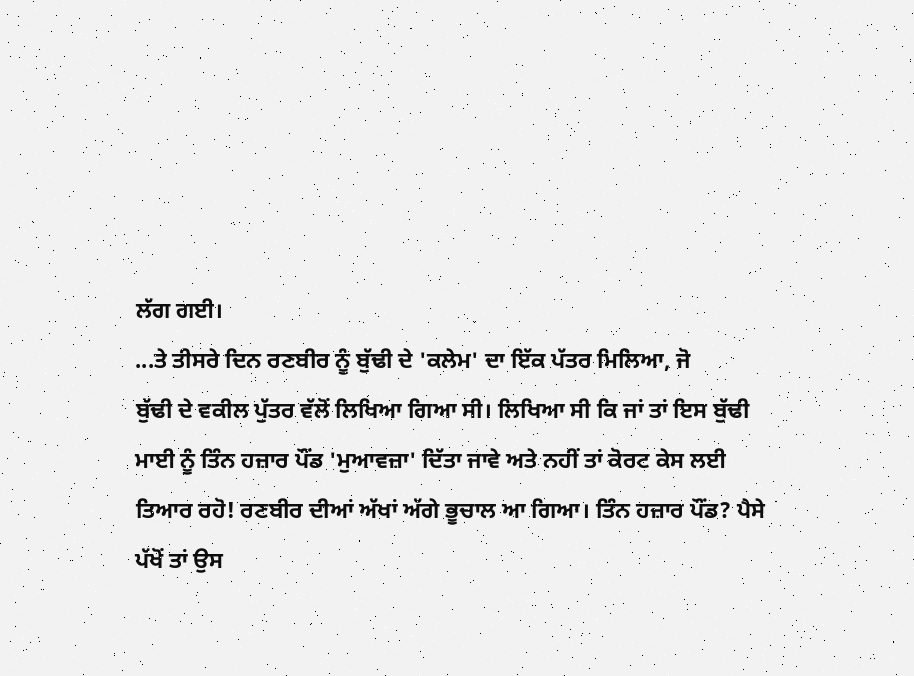ਲੱਗ ਗਈ।
...ਤੇ ਤੀਸਰੇ ਦਿਨ ਰਣਬੀਰ ਨੂੰ ਬੁੱਢੀ ਦੇ 'ਕਲੇਮ' ਦਾ ਇੱਕ ਪੱਤਰ ਮਿਲਿਆ, ਜੋ
ਬੁੱਢੀ ਦੇ ਵਕੀਲ ਪੁੱਤਰ ਵੱਲੋਂ ਲਿਖਿਆ ਗਿਆ ਸੀ। ਲਿਖਿਆ ਸੀ ਕਿ ਜਾਂ ਤਾਂ ਇਸ ਬੁੱਢੀ
ਮਾਈ ਨੂੰ ਤਿੰਨ ਹਜ਼ਾਰ ਪੌਂਡ 'ਮੁਆਵਜ਼ਾ' ਦਿੱਤਾ ਜਾਵੇ ਅਤੇ ਨਹੀਂ ਤਾਂ ਕੋਰਟ ਕੇਸ ਲਈ
ਤਿਆਰ ਰਹੋ! ਰਣਬੀਰ ਦੀਆਂ ਅੱਖਾਂ ਅੱਗੇ ਭੂਚਾਲ ਆ ਗਿਆ। ਤਿੰਨ ਹਜ਼ਾਰ ਪੌਂਡ? ਪੈਸੇ
ਪੱਖੋਂ ਤਾਂ ਉਸ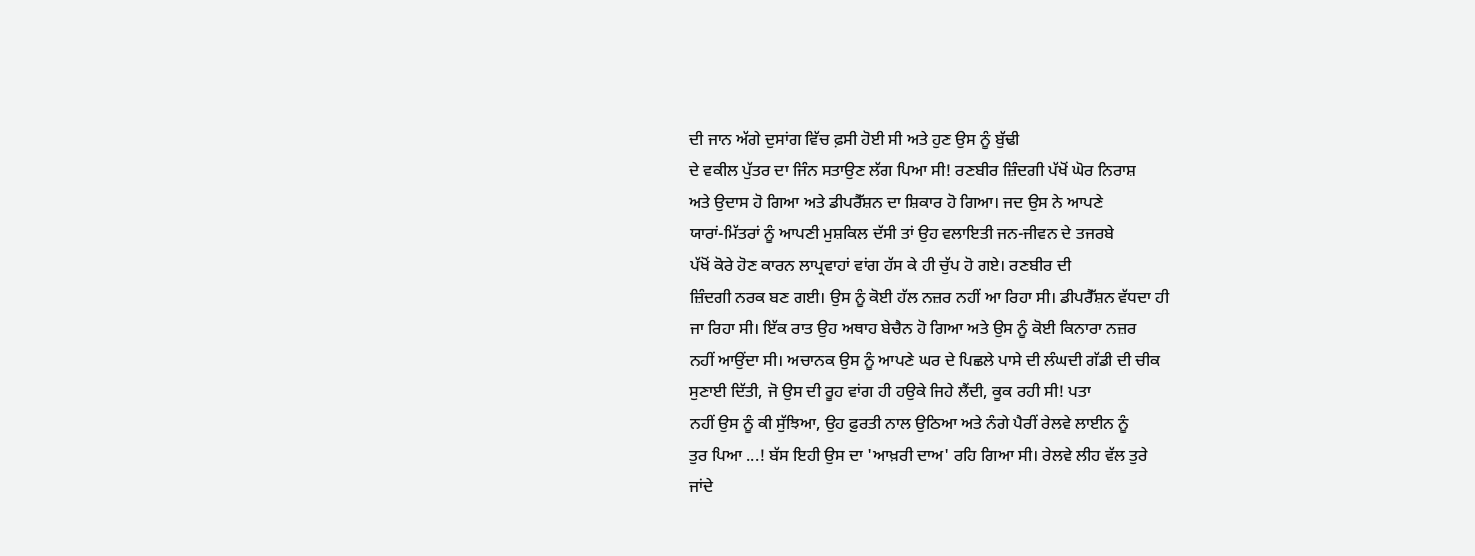ਦੀ ਜਾਨ ਅੱਗੇ ਦੁਸਾਂਗ ਵਿੱਚ ਫ਼ਸੀ ਹੋਈ ਸੀ ਅਤੇ ਹੁਣ ਉਸ ਨੂੰ ਬੁੱਢੀ
ਦੇ ਵਕੀਲ ਪੁੱਤਰ ਦਾ ਜਿੰਨ ਸਤਾਉਣ ਲੱਗ ਪਿਆ ਸੀ! ਰਣਬੀਰ ਜ਼ਿੰਦਗੀ ਪੱਖੋਂ ਘੋਰ ਨਿਰਾਸ਼
ਅਤੇ ਉਦਾਸ ਹੋ ਗਿਆ ਅਤੇ ਡੀਪਰੈੱਸ਼ਨ ਦਾ ਸ਼ਿਕਾਰ ਹੋ ਗਿਆ। ਜਦ ਉਸ ਨੇ ਆਪਣੇ
ਯਾਰਾਂ-ਮਿੱਤਰਾਂ ਨੂੰ ਆਪਣੀ ਮੁਸ਼ਕਿਲ ਦੱਸੀ ਤਾਂ ਉਹ ਵਲਾਇਤੀ ਜਨ-ਜੀਵਨ ਦੇ ਤਜਰਬੇ
ਪੱਖੋਂ ਕੋਰੇ ਹੋਣ ਕਾਰਨ ਲਾਪ੍ਰਵਾਹਾਂ ਵਾਂਗ ਹੱਸ ਕੇ ਹੀ ਚੁੱਪ ਹੋ ਗਏ। ਰਣਬੀਰ ਦੀ
ਜ਼ਿੰਦਗੀ ਨਰਕ ਬਣ ਗਈ। ਉਸ ਨੂੰ ਕੋਈ ਹੱਲ ਨਜ਼ਰ ਨਹੀਂ ਆ ਰਿਹਾ ਸੀ। ਡੀਪਰੈੱਸ਼ਨ ਵੱਧਦਾ ਹੀ
ਜਾ ਰਿਹਾ ਸੀ। ਇੱਕ ਰਾਤ ਉਹ ਅਥਾਹ ਬੇਚੈਨ ਹੋ ਗਿਆ ਅਤੇ ਉਸ ਨੂੰ ਕੋਈ ਕਿਨਾਰਾ ਨਜ਼ਰ
ਨਹੀਂ ਆਉਂਦਾ ਸੀ। ਅਚਾਨਕ ਉਸ ਨੂੰ ਆਪਣੇ ਘਰ ਦੇ ਪਿਛਲੇ ਪਾਸੇ ਦੀ ਲੰਘਦੀ ਗੱਡੀ ਦੀ ਚੀਕ
ਸੁਣਾਈ ਦਿੱਤੀ, ਜੋ ਉਸ ਦੀ ਰੂਹ ਵਾਂਗ ਹੀ ਹਉਕੇ ਜਿਹੇ ਲੈਂਦੀ, ਕੂਕ ਰਹੀ ਸੀ! ਪਤਾ
ਨਹੀਂ ਉਸ ਨੂੰ ਕੀ ਸੁੱਝਿਆ, ਉਹ ਫ਼ੁਰਤੀ ਨਾਲ ਉਠਿਆ ਅਤੇ ਨੰਗੇ ਪੈਰੀਂ ਰੇਲਵੇ ਲਾਈਨ ਨੂੰ
ਤੁਰ ਪਿਆ ...! ਬੱਸ ਇਹੀ ਉਸ ਦਾ 'ਆਖ਼ਰੀ ਦਾਅ' ਰਹਿ ਗਿਆ ਸੀ। ਰੇਲਵੇ ਲੀਹ ਵੱਲ ਤੁਰੇ
ਜਾਂਦੇ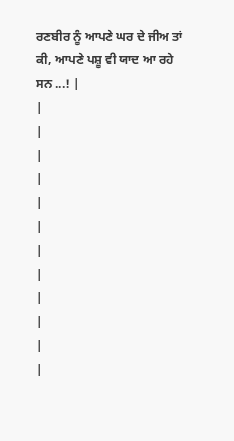ਰਣਬੀਰ ਨੂੰ ਆਪਣੇ ਘਰ ਦੇ ਜੀਅ ਤਾਂ ਕੀ, ਆਪਣੇ ਪਸ਼ੂ ਵੀ ਯਾਦ ਆ ਰਹੇ ਸਨ ...! |
|
|
|
|
|
|
|
|
|
|
|
|